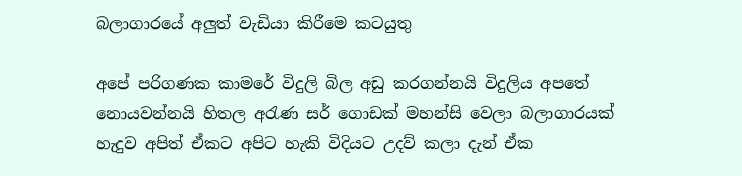බලාගාරයේ අලුත් වැඩියා කිරීමෙ කටයුතු

අපේ පරිගණක කාමරේ විදුලි බිල අඩු කරගන්නයි විදුලිය අපතේ නොයවන්නයි හිතල අරැණ සර් ගොඩක් මහන්සි වෙලා බලාගාරයක් හැදුව අපිත් ඒකට අපිට හැකි විදියට උදව් කලා දැන් ඒක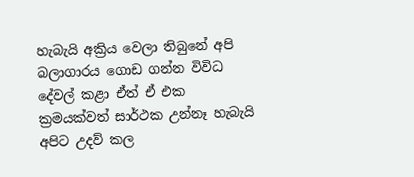හැබැයි අක්‍රිය වෙලා තිබුනේ අපි බලාගාරය ගොඩ ගන්න විවිධ දේවල් කළා ඒත් ඒ එක ක්‍රමයක්වත් සාර්ථක උන්නෑ හැබැයි අපිට උදව් කල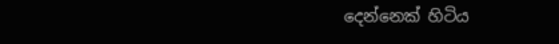දෙන්නෙක් හිටිය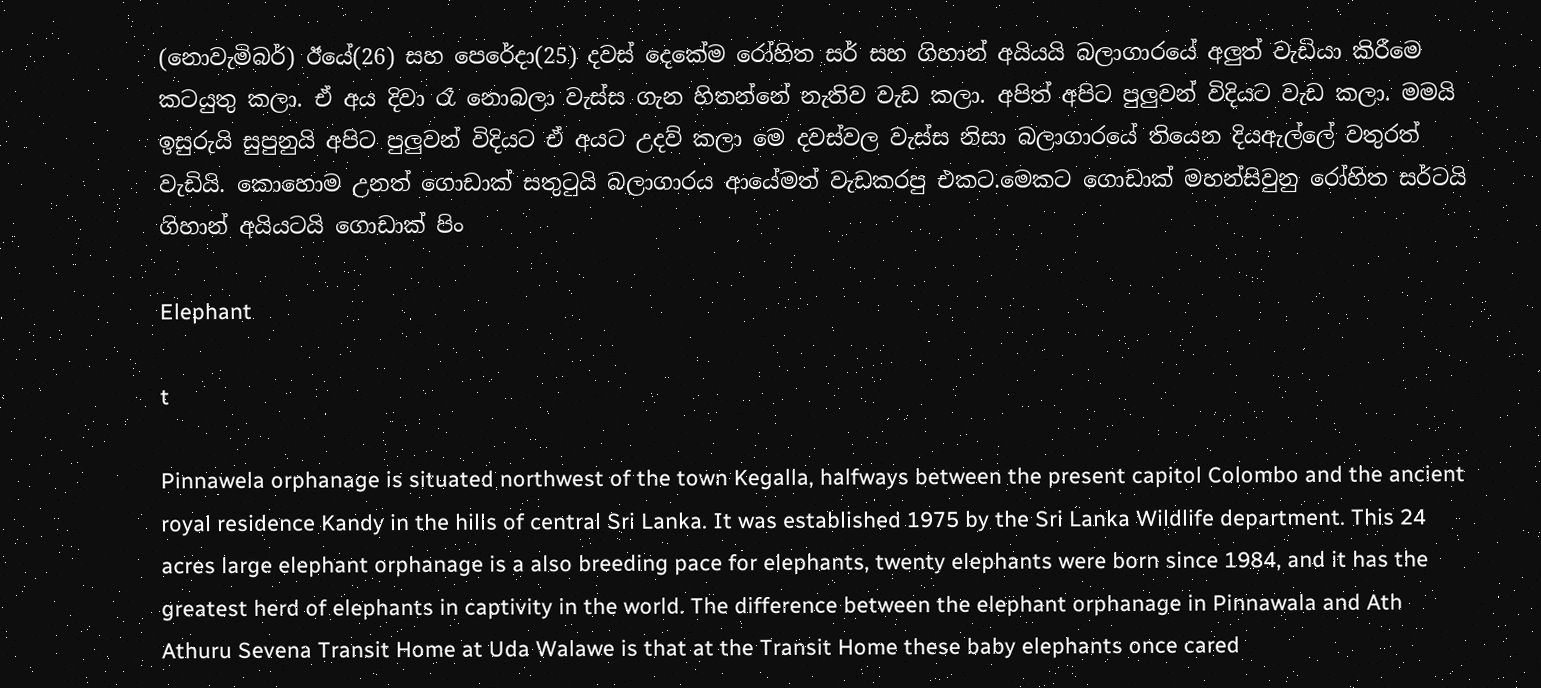(නොවැමිබර්) ඊයේ(26) සහ පෙරේදා(25) දවස් දෙකේම රෝහිත සර් සහ ගිහාන් අයියයි බලාගාරයේ අලුත් වැඩියා කිරීමෙ කටයුතු කලා. ඒ අය දිවා රෑ නොබලා වැස්ස ගැන හිතන්නේ නැතිව වැඩ කලා. අපිත් අපිට පුලුවන් විදියට වැඩ කලා. මමයි ඉසුරුයි සුපුනුයි අපිට පුලුවන් විදියට ඒ අයට උදව් කලා මෙ දවස්වල වැස්ස නිසා බලාගාරයේ තියෙන දියඇල්ලේ වතුරත් වැඩියි. කොහොම උනත් ගොඩාක් සතුටුයි බලාගාරය ආයේමත් වැඩකරපු එකට.මෙකට ‍ගොඩාක් මහන්සිවුනු රෝහිත සර්ටයි ගිහාන් අයියටයි ගොඩාක් පිං

Elephant

t

Pinnawela orphanage is situated northwest of the town Kegalla, halfways between the present capitol Colombo and the ancient royal residence Kandy in the hills of central Sri Lanka. It was established 1975 by the Sri Lanka Wildlife department. This 24 acres large elephant orphanage is a also breeding pace for elephants, twenty elephants were born since 1984, and it has the greatest herd of elephants in captivity in the world. The difference between the elephant orphanage in Pinnawala and Ath Athuru Sevena Transit Home at Uda Walawe is that at the Transit Home these baby elephants once cared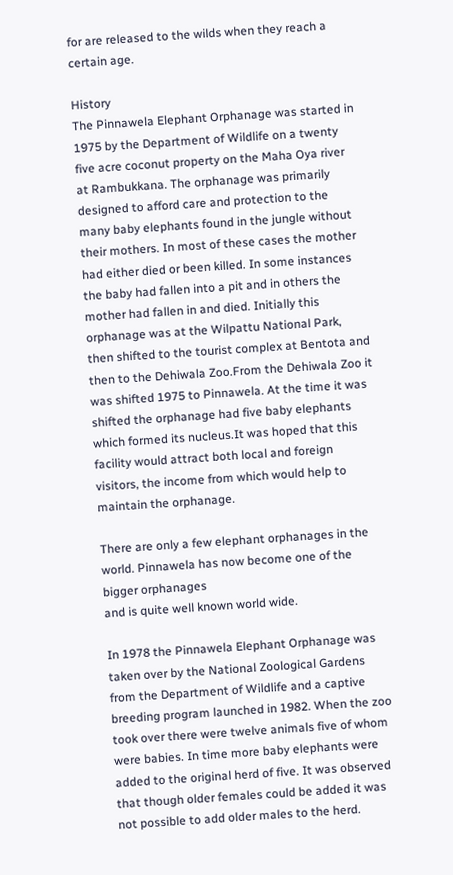for are released to the wilds when they reach a certain age.

History
The Pinnawela Elephant Orphanage was started in 1975 by the Department of Wildlife on a twenty five acre coconut property on the Maha Oya river at Rambukkana. The orphanage was primarily designed to afford care and protection to the many baby elephants found in the jungle without their mothers. In most of these cases the mother had either died or been killed. In some instances the baby had fallen into a pit and in others the mother had fallen in and died. Initially this orphanage was at the Wilpattu National Park, then shifted to the tourist complex at Bentota and then to the Dehiwala Zoo.From the Dehiwala Zoo it was shifted 1975 to Pinnawela. At the time it was shifted the orphanage had five baby elephants which formed its nucleus.It was hoped that this facility would attract both local and foreign visitors, the income from which would help to maintain the orphanage.

There are only a few elephant orphanages in the world. Pinnawela has now become one of the bigger orphanages
and is quite well known world wide.

In 1978 the Pinnawela Elephant Orphanage was taken over by the National Zoological Gardens from the Department of Wildlife and a captive breeding program launched in 1982. When the zoo took over there were twelve animals five of whom were babies. In time more baby elephants were added to the original herd of five. It was observed that though older females could be added it was not possible to add older males to the herd.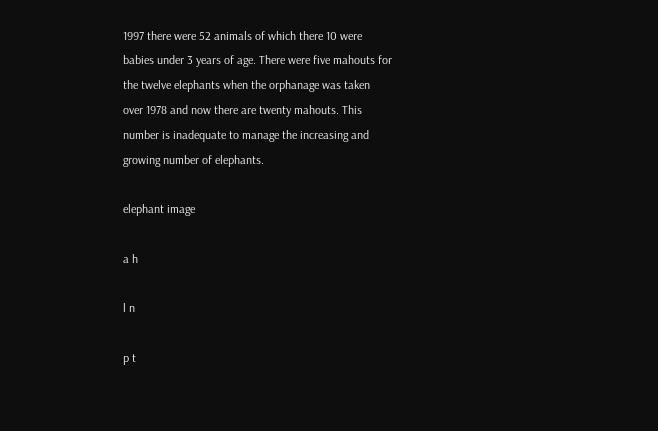1997 there were 52 animals of which there 10 were babies under 3 years of age. There were five mahouts for the twelve elephants when the orphanage was taken over 1978 and now there are twenty mahouts. This number is inadequate to manage the increasing and growing number of elephants.

elephant image

a h

l n

p t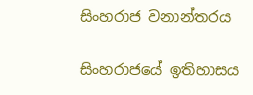සිංහරාජ වනාන්තරය

සිංහරාජයේ ඉතිහාසය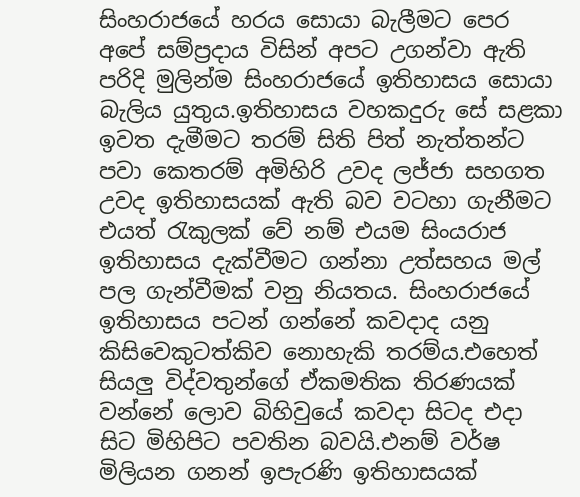සිංහරාජයේ හරය සොයා බැලීමට පෙර අපේ සම්ප්‍රදාය විසින් අපට උගන්වා ඇති පරිදි මුලින්ම සිංහරාජයේ ඉතිහාසය සොයා බැලිය යුතුය.ඉතිහාසය වහකදුරු සේ සළකා ඉවත දැමීමට තරම් සිති පිත් නැත්තන්ට පවා කෙතරම් අමිහිරි උවද ලජ්ජා සහගත උවද ඉතිහාසයක් ඇති බව වටහා ගැනීමට එයත් රැකුලක් වේ නම් එයම සිංයරාජ ඉතිහාසය දැක්වීමට ගන්නා උත්සහය මල් පල ගැන්වීමක් වනු නියතය. සිංහරාජයේ ඉතිහාසය පටන් ගන්නේ කවදාද යනු කිසිවෙකුටත්කිව නොහැකි තරම්ය.එහෙත් සියලු විද්වතුන්ගේ ඒකමතික තිරණයක් වන්නේ ලොව බිහිවුයේ කවදා සිටද එදා සි‍ට මිහිපිට පවතින බවයි.එනම් වර්ෂ මිලියන ගනන් ඉපැරණි ඉතිහාසයක්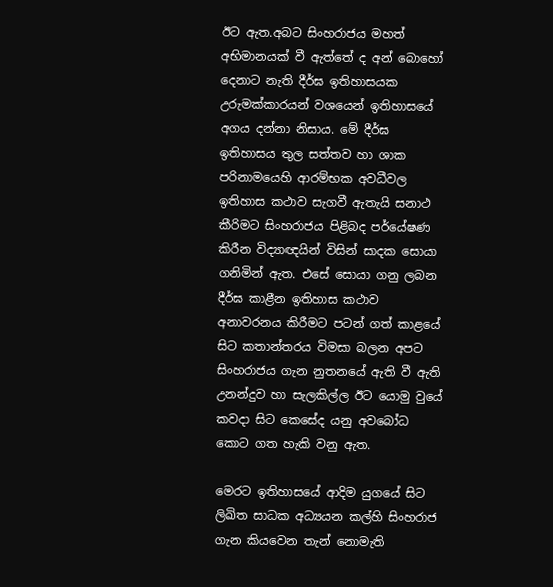ඊට‍ ඇත.අබට සිංහරාජය මහත් අභිමානයක් වී ඇත්තේ ද අන් බොහෝ දෙනාට නැති දීර්ඝ ඉතිහාසයක උරුමක්කාරයන් වශයෙන් ඉතිහාසයේ අගය දන්නා නිසාය. මේ දීර්ඝ ඉතිහාසය තුල සත්තව හා ශාක පරිනාමයෙහි ආරම්භක අවධීවල ඉතිහාස කථාව සැගවී ඇතැයි සනාථ කීරිමට සිංහරාජය පිළිබද පර්යේෂණ කිරීන විද්‍යාඥයින් විසින් සාදක සොයා ගනිමින් ඇත. එසේ සොයා ගනු ලබන දීර්ඝ කාළීන ඉතිහාස කථාව අනාවරනය කිරීමට පටන් ගත් කාළයේ සිට කතාන්තරය විමසා බලන අපට සිංහරාජය ගැන නුතනයේ ඇති වී ඇති උනන්දුව හා සැලකිල්ල ඊට යොමු වුයේ කවදා සිට කෙසේද යනු අවබෝධ කොට ගත හැකි වනු ඇත.

මෙරට ඉතිහාසයේ ආදිම යුගයේ සිට ලිඛිත සාධක අධ්‍යයන කල්හි සිංහරාජ ගැන කියවෙන තැන් නොමැති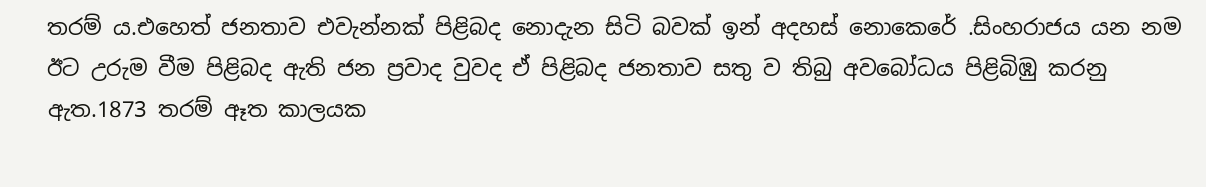තරම් ය.එහෙත් ජනතාව එවැන්නක් පිළිබද නොදැන සිටි බවක් ඉන් අදහස් නොකෙරේ .සිංහරාජය යන නම ඊට උරුම වීම පිළිබද ඇති ජන ප්‍රවාද වුවද ඒ පිළිබද ජනතාව සතු ව තිබු අවබෝධය පිළිබිඹු කරනු ඇත.1873 තරම් ඈත කාලයක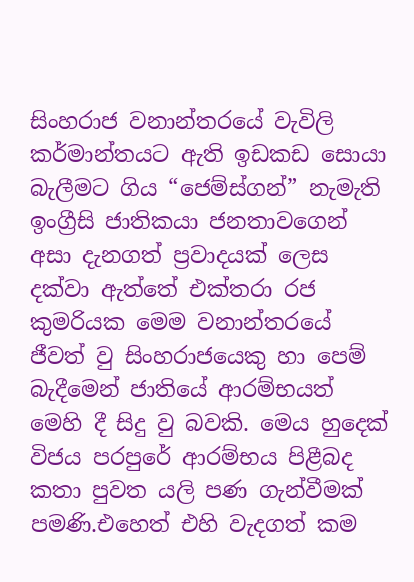සිංහරාජ වනාන්තරයේ වැවිලි කර්මාන්තයට ඇති ඉඩකඩ සොයා බැලීමට ගිය “ජෙම්ස්ගන්” නැමැති ඉංග්‍රීසි ජාතිකයා ජනතාවගෙන් අසා දැනගත් ප්‍රවාදයක් ලෙස දක්වා ඇත්තේ එක්තරා රජ කුමරියක මෙම වනාන්තරයේ ජීවත් වු සිංහරාජයෙකු හා පෙම් බැදීමෙන් ජාතියේ ආරම්භයත් මෙහි දී සිදු වු බවකි. මෙය හුදෙක් විජය පරපුරේ ආරම්භය පිළීබද කතා පුවත යලි පණ ගැන්වීමක් පමණි.එහෙත් එහි වැදගත් කම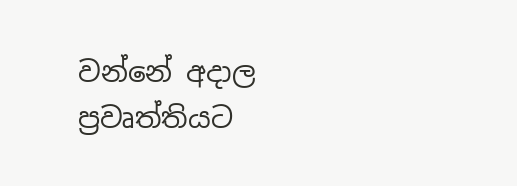වන්නේ අදාල ප්‍රවෘත්තියට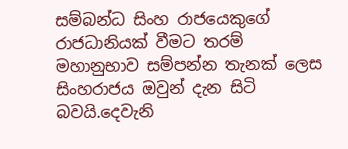සම්බන්ධ සිංහ රාජයෙකුගේ රාජධානියක් වීමට තරම් මහානුභාව සම්පන්න තැනක් ලෙස සිංහරාජය ඔවුන් දැන සිටි බවයි.දෙවැනි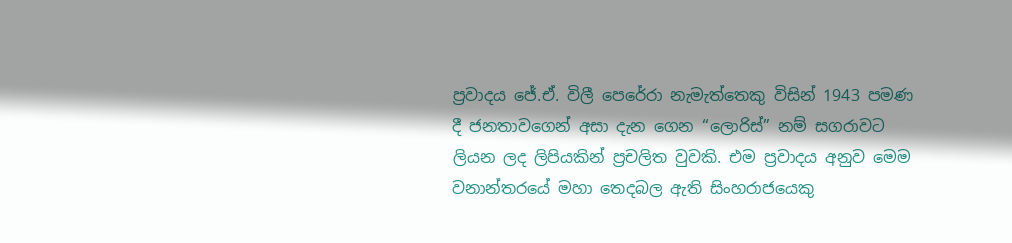ප්‍රවාදය ජේ.ඒ. විලී පෙරේරා නැමැත්තෙකු විසින් 1943 පමණ දී ජනතාවගෙන් අසා දැන ගෙන “ලොරිස්” නම් සගරාවට ලියන ලද ලිපියකින් ප්‍රචලිත වුවකි. එම ප්‍රවාදය අනුව මෙම වනාන්තරයේ මහා තෙදබල ඇති සිංහරාජයෙකු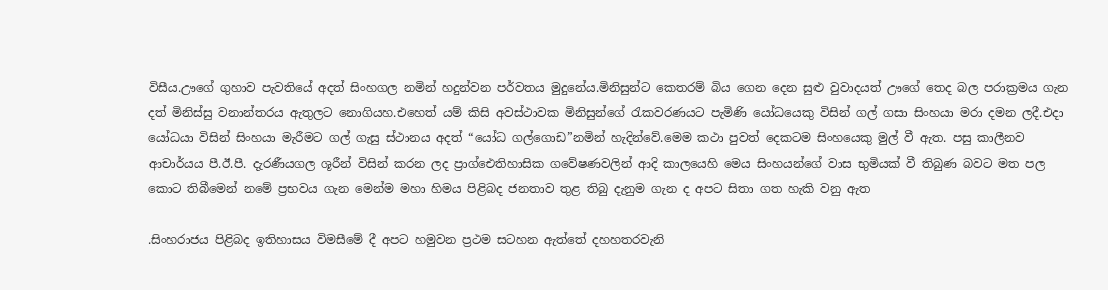විසීය.ඌගේ ගුහාව පැවතියේ අදත් සිංහගල නමින් හදුන්වන පර්වතය මුදුනේය.මිනිසුන්ට කෙතරම් බිය ගෙන දෙන සුළු වුවාදයත් ඌගේ තෙද බල පරාක්‍රමය ගැන දත් මිනිස්සු වනාන්තරය ඇතුලට නොගියහ.එහෙත් යම් කිසි අවස්ථාවක මිනිසුන්ගේ රැකවරණයට පැමිණි යෝධයෙකු විසින් ගල් ගසා සිංහයා මරා දමන ලදී.එදා යෝධයා විසින් සිංහයා මැරීමට ගල් ගැසු ස්ථානය අදත් “යෝධ ගල්ගොඩ”නමින් හැදින්වේ.මෙම කථා පුවත් දෙකටම සිංහයෙකු මුල් වී ඇත. පසු කාලීනව ආචාර්යය පී.ඊ.පී. දැරණීයගල ශූරීන් විසින් කරන ලද ප්‍රාග්ඓතිහාසික ගවේෂණවලින් ආදි කාලයෙහි මෙය සිංහයන්ගේ වාස භුමියක් වී තිබුණ බවට මත පල කොට තිබීමෙන් නමේ ප්‍රභවය ගැන මෙන්ම මහා හිමය පිළිබද ජනතාව තුළ තිබු දැනුම ගැන ද අපට සිතා ගත හැකි වනු ඇත

.සිංහරාජය පිළිබද ඉතිහාසය විමසීමේ දී අපට හමුවන ප්‍රථම සටහන ඇත්තේ දහහතරවැනි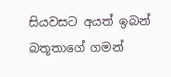සියවසට අයත් ඉබන් බතූතාගේ ගමන්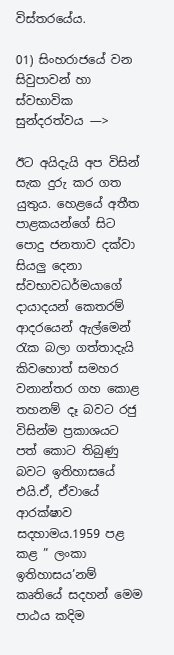විස්තරයේය.

01) සිංහරාජයේ වන සිවුපාවන් හා ස්වභාවික සුන්දරත්වය —>

ඊට අයිදැයි අප විසින් සැක දුරු කර ගත යුතුය. හෙළයේ අතීත පාළකයන්ගේ සිට පොදු ජනතාව දක්වා සියලු දෙනා ස්වභාවධර්මයාගේ දායාදයන් කෙතරම් ආදරයෙන් ඇල්මෙන් රැක බලා ගත්තාදැයි කිවහොත් සමහර වනාන්තර ගහ කොළ තහනම් දෑ බවට රජු විසින්ම ප්‍රකාශයට පත් කොට තිබුණු බවට ඉතිහාසයේ එයි.ඒ, ඒවායේ ආරක්ෂාව සදහාමය.1959 පළ කළ ” ලංකා ඉතිහාසය’නම් කෘතියේ සදහන් මෙම පාඨය කදිම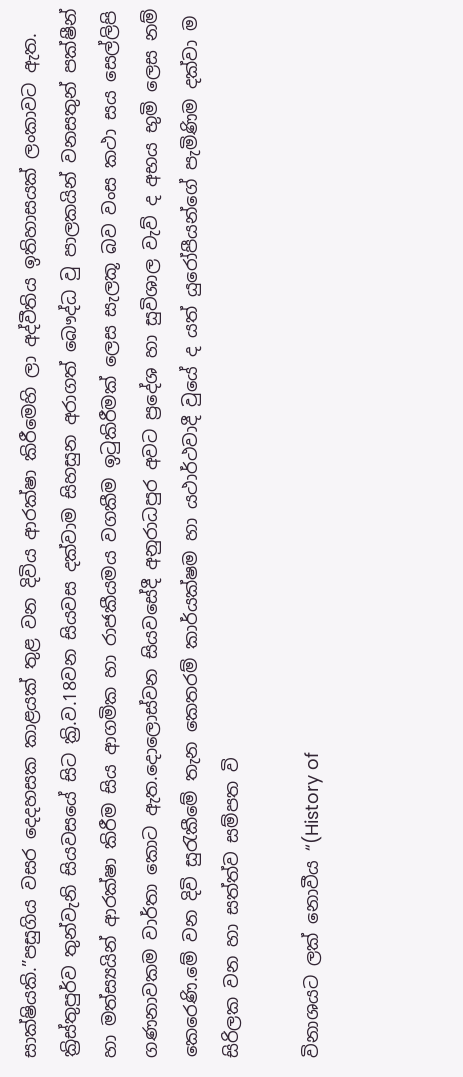සාක්ෂියකි.”පසුගිය වසර දෙදහසක කාළයක් තුළ වන දිවිය ආරක්ෂා කිරීමෙහි ලා අද්වීතිය ඉතිහාසයක් ලංකාවට ඇත. ක්‍රිස්තුපුර්ව තුන්වැනි සියවසයේ සිට ක්‍රි.ව.18වන සියවස දක්වාම සිහසුන අරාගත් බෞද්ධ වු පාලකයින් වනසතුන් පක්ෂීන් හා මත්ස්‍යයින් ආරක්ෂා කිරීම සිය ආගමික හා රාජකීයමය වගකීම ඉටුකිරීමක් ලෙස සැලකූ බව වංස කථා සය සෙල්ලිපි ගණනාවකම වාර්තා කොට ඇත.දොලොස්වන සියවසේදී අනුරාධපුර අවට ප්‍රදේශ හා සුවිශාල වැව් ද අභය භුමි ලෙස නම් කෙරෙණි.මේ වන දිවි සුරැකීමේ තැන කෙතරම් කාර්යක්ෂම හා යථාර්ථවාදී වුයේ ද යත් යුරෝපීයන්ගේ පැමිණිම දක්වා ම සිරිලක වන හා සත්ත්ව සම්පත වි

විනාශයට ලක් නොවීය “(History of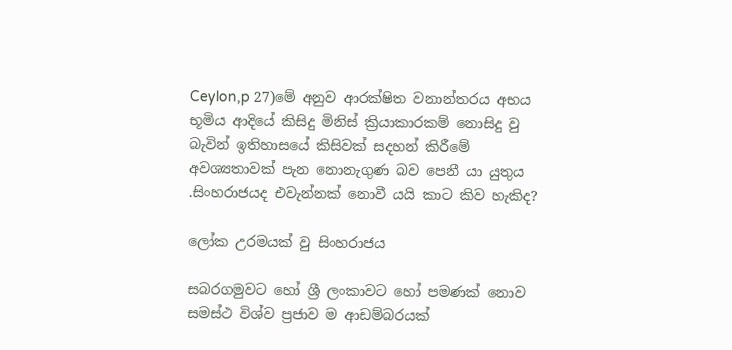Ceylon,p 27)මේ අනුව ආරක්ෂිත වනාන්තරය අභය භූමිය ආදියේ කිසිදු මිනිස් ක්‍රියාකාරකම් නොසිදු වු බැවින් ඉතිහාසයේ කිසිවක් සදහන් කිරීමේ අවශ්‍යතාවක් පැන නොනැගුණ බව පෙනී යා යුතුය .සිංහරාජයද එවැන්නක් නොවී යයි කාට කිව හැකිද?

ලෝක උරමයක් වු සිංහරාජය

සබරගමුව‍ට හෝ ශ්‍රී ලංකාවට හෝ පමණක් නොව සමස්ථ විශ්ව ප්‍රජාව ම ආඩම්බරයක්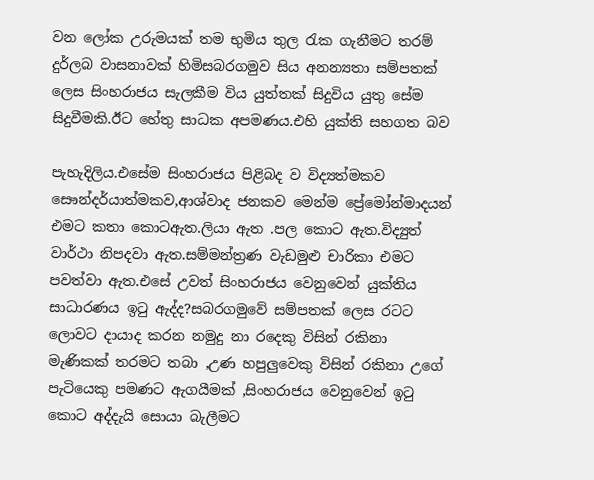වන ලෝක උරුමයක් තම භුමිය තුල රැක ගැනීමට තරම් දුර්ලබ වාසනාවක් හිමිසබරගමුව සිය අනන්‍යතා සම්පතක් ලෙස සිංහරාජය සැලකීම විය යුත්තක් සිදුවිය යුතු සේම සිදුවීමකි.ඊට හේතු සාධක අපමණය.එහි යුක්ති සහගත බව

පැහැදිලිය.එසේම සිංහරාජය පිළිබද ව විද්‍යත්මකව සෞන්දර්යාත්මකව,ආශ්වාද ජනකව මෙන්ම ප්‍රේමෝන්මාදයන් එමට කතා කොටඇත.ලියා ඇත .පල කොට ඇත.විද්‍යුත් වාර්ථා නිපදවා ඇත.සම්මන්ත්‍රණ වැඩමුළු චාරිකා එමට පවත්වා ඇත.එසේ උවත් සිංහරාජය වෙනුවෙන් යුක්තිය සාධාරණය ඉටු ඇද්ද?සබරගමුවේ සම්පතක් ලෙස රටට ලොවට දායාද කරන නමුදු නා රදෙකු විසින් රකිනා මැණිකක් තරමට තබා ,උණ හපුලුවෙකු විසින් රකිනා උගේ පැටියෙකු පමණට ඇගයීමක් ,සිංහරාජය වෙනුවෙන් ඉටු කොට අද්දැයි සොයා බැලීමට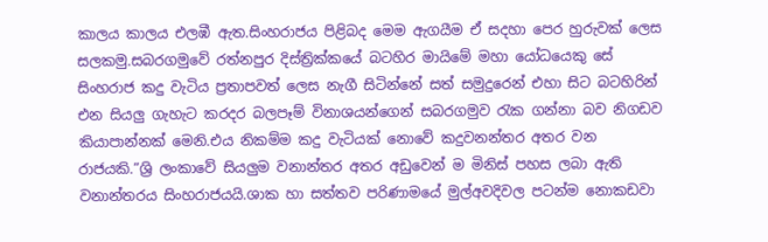කාලය කාලය එලඹී ඇත.සිංහරාජය පිළිබද මෙම ඇගයීම ඒ සදහා පෙර හුරුවක් ලෙස සලකමු.සබරගමුවේ රත්නපුර දිස්ත්‍රික්කයේ බටහිර මායිමේ මහා යෝධයෙකු සේ සිංහරාජ කදු වැටිය ප්‍රතාපවත් ලෙස නැගී සිටින්නේ සත් සමුදුරෙන් එහා සිට බටහිරින් එන සියලු ගැහැට කරදර බලපෑම් විනාශයන්ගෙන් සබරගමුව රැක ගන්නා බව නිගඩව කියාපාන්නක් මෙනි.එය නිකම්ම කදු වැටියක් නොවේ කදුවනන්තර අතර වන රාජයකි.”ශ්‍රි ලංකාවේ සියලුම වනාන්තර අතර අඩුවෙන් ම මිනිස් පහස ලබා ඇති වනාන්තරය සිංහරාජයයි.ශාක හා සත්තව පරිණාමයේ මුල්අවදිවල පටන්ම නොකඩවා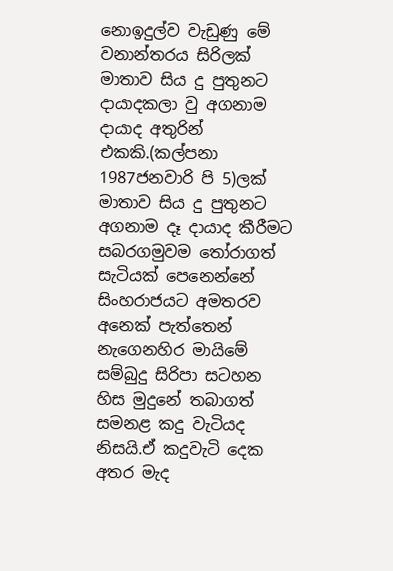නොඉදුල්ව වැඩුණු මේ වනාන්තරය සිරිලක් මාතාව සිය දු පුතුන‍ට දායාදකලා වු අගනාම දායාද අතුරින් එකකි.(කල්පනා 1987ජනවාරි පි 5)ලක් මාතාව සිය දු පුතුනට අගනාම දෑ දායාද කීරීමට සබරගමුවම තෝරාගත් සැටියක් පෙනෙන්නේ සිංහරාජයට අමතරව අනෙක් පැත්තෙන් නැගෙනහිර මායිමේ සම්බුදු සිරිපා සටහන හිස මුදුනේ තබාගත් සමනළ කදු වැටියද නිසයි.ඒ කදුවැටි දෙක අතර මැද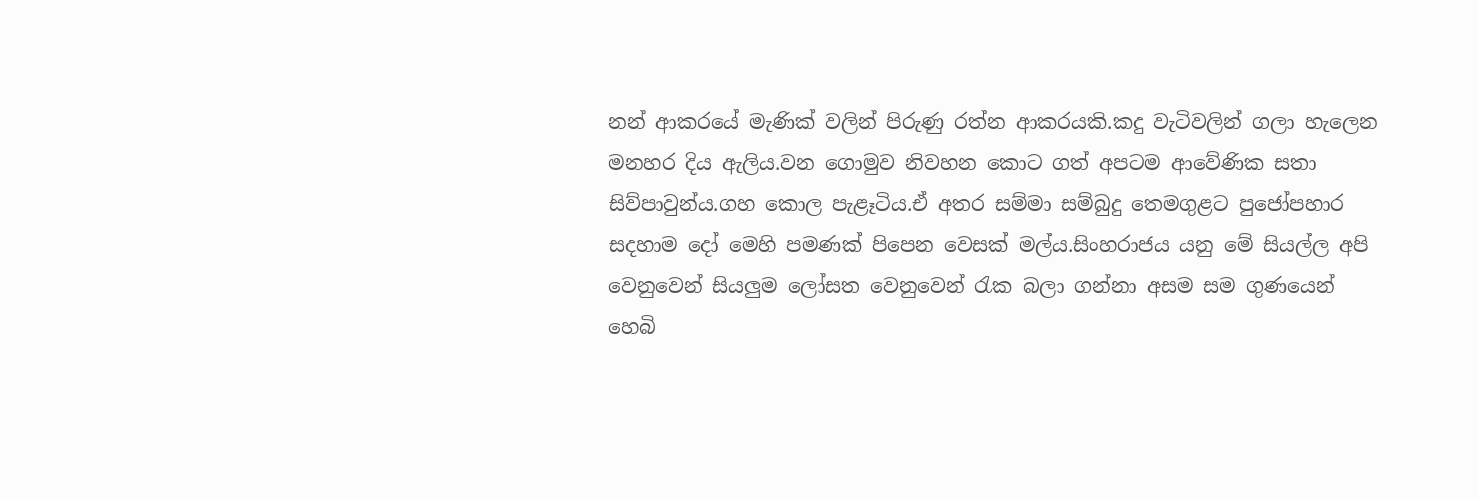නන් ආකරයේ මැණික් වලින් පිරුණු රත්න ආකරයකි.කදු වැටිවලින් ගලා හැලෙන මනහර දිය ඇලිය.වන ගොමුව නිවහන කොට ගත් අපටම ආවේණික සතා සිව්පාවුන්ය.ගහ කොල පැළෑටිය.ඒ අතර සම්මා සම්බුදු තෙමගුළට පුජෝපහාර සදහාම දෝ මෙහි පමණක් පිපෙන වෙසක් මල්ය.සිංහරාජය යනු මේ සියල්ල අපි වෙනුවෙන් සියලුම ලෝසත වෙනුවෙන් රැක බලා ගන්නා අසම සම ගුණයෙන් හෙබි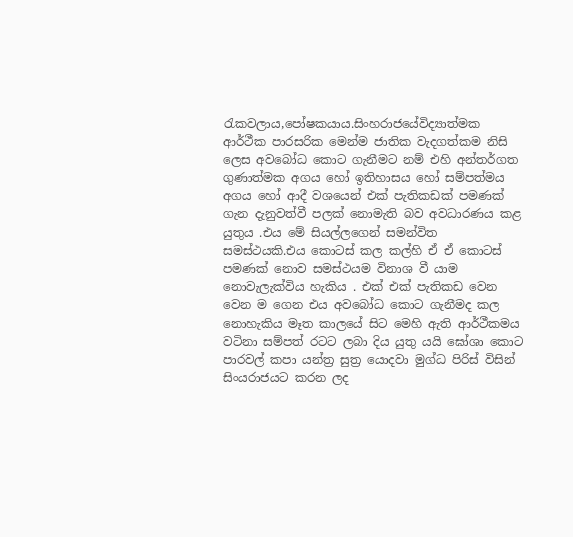රැකවලාය,පෝෂකයාය.සිංහරාජයේවිද්‍යාත්මක ආර්ථීක පාරසරික මෙන්ම ජාතික වැදගත්කම නිසි ලෙස අවබෝධ කොට ගැනීමට නම් එහි අන්තර්ගත ගුණාත්මක අගය හෝ ඉතිහාසය හෝ සම්පත්මය අගය හෝ ආදී වශයෙන් එක් පැතිකඩක් පමණක් ගැන දැනුවත්වී පලක් නොමැති බව අවධාරණය කළ යුතුය .එය මේ සියල්ලගෙන් සමන්විත සමස්ථයකි.එය කොටස් කල කල්හි ඒ ඒ කොටස් පමණක් නොව සමස්ථයම විනාශ වී යාම නොවැලැක්විය හැකිය . එක් එක් පැතිකඩ වෙන වෙන ම ගෙන එය අවබෝධ කොට ගැනීමද කල නොහැකිය මෑත කාලයේ සිට මෙහි ඇති ආර්ථීකමය වටිනා සම්පත් රටට ලබා දිය යුතු යයි ඝෝශා කොට පාරවල් කපා යන්ත්‍ර සුත්‍ර යොදවා මුග්ධ පිරිස් විසින් සිංයරාජයට කරන ලද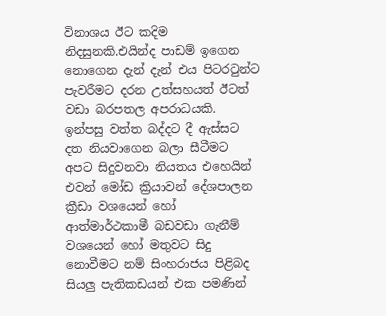විනාශය ඊට කදිම නිදසුනකි.එයින්ද පාඩම් ඉගෙන නොගෙන දැන් දැන් ‍එය පිටරටුන්ට පැවරීමට දරන උත්සහයත් ඊටත් වඩා බරපතල අපරාධයකි. ඉන්පසු වත්ත බද්ද‍ට දී ඇස්සට දත නියවාගෙන බලා සීටීමට අපට සිදුවනවා නියතය එහෙයින් එවන් මෝඩ ක්‍රියාවන් දේශපාලන ක්‍රීඩා වශයෙන් හෝ ආත්මාර්ථකාමී බඩවඩා ගැනීම් වශයෙන් හෝ මතුවට සිදු නොවීමට නම් සිංහරාජය පිළිබද සියලු පැතිකඩයන් එක පමණින්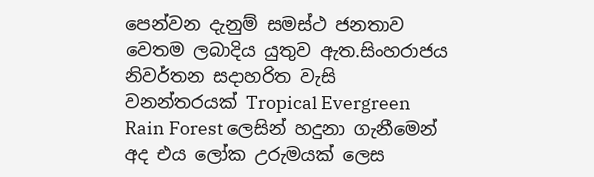පෙන්වන දැනුම් සමස්ථ ජනතාව වෙතම ලබාදිය යුතුව ඇත.සිංහරාජය නිවර්තන සදාහරිත වැසි වනන්තරයක් Tropical Evergreen Rain Forest ලෙසින් හදුනා ගැනීමෙන් අද එය ලෝක උරුමයක් ලෙස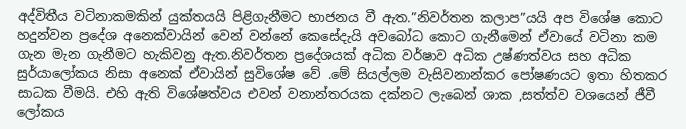අද්විතීය වටිනාකමකින් යුක්තයයි පිළිගැනීමට භාජනය වී ඇත.”නිවර්තන කලාප”යයි අප විශේෂ කොට හදුන්වන ප්‍රදේශ අනෙක්වායින් වෙන් වන්නේ කෙසේදැයි අවබෝධ කොට ගැනීමෙන් ඒවායේ වටිනා කම ගැන මැන ගැනීමට හැකිවනු ඇත.නිවර්තන ප්‍රදේශයක් අධික වර්ෂාව අධික උෂ්ණත්වය සහ අධික සුර්යාලෝකය නිසා අනෙක් ඒවායින් සුවිශේෂ වේ .මේ සියල්ලම වැසිවනාන්කර පෝෂණයට ඉතා හිතකර සාධක වීමයි. එහි ඇති විශේෂත්වය එවන් වනාන්තරයක දක්නට ලැබෙන් ශාක ,සත්ත්ව වශයෙන් ජීවී ලෝකය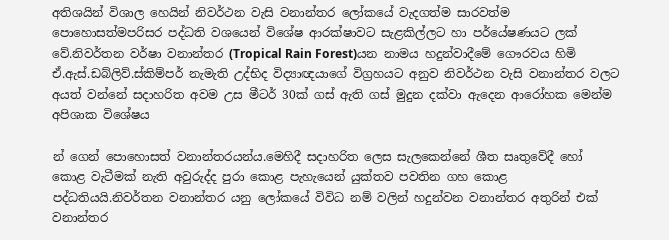අතිශයින් විශාල හෙයින් නිවර්ථන වැසි වනාන්තර ලෝකයේ වැදගත්ම සාරවත්ම පොහොසත්මපරිසර පද්ධති වශයෙන් විශේෂ ආරක්ෂාවට සැළකිල්ලට හා පර්යේෂණයට ලක් වේ.නිවර්තන වර්ෂා වනාන්තර (Tropical Rain Forest)යන නාමය හදුන්වාදීමේ ගෞරවය හිමි ඒ.ඇස්.ඩබ්ලිව්.ස්කිම්පර් නැමැති උද්භිද විද්‍යාඥයාගේ විග්‍රහයට අනුව නිවර්ථන වැසි වනාන්තර වලට අයත් වන්නේ සදාහරිත අවම උස මීටර් 30ක් ගස් ඇති ගස් මුදුන දක්වා ඇදෙන ආරෝහක මෙන්ම අපිශාක විශේෂය

න් ගෙන් පොහොසත් වනාන්තරයන්ය.මෙහිදී සදාහරිත ලෙස සැලකෙන්නේ ශීත සෘතුවේදී හෝ‍ කොළ වැටීමක් නැති අවුරුද්ද පුරා කොළ පැහැයෙන් යුක්තව පවතින ගහ කොළ පද්ධතියයි.නිවර්තන වනාන්තර යනු ලෝකයේ විවිධ නම් වලින් හදුන්වන වනාන්තර අතුරින් එක් වනාන්තර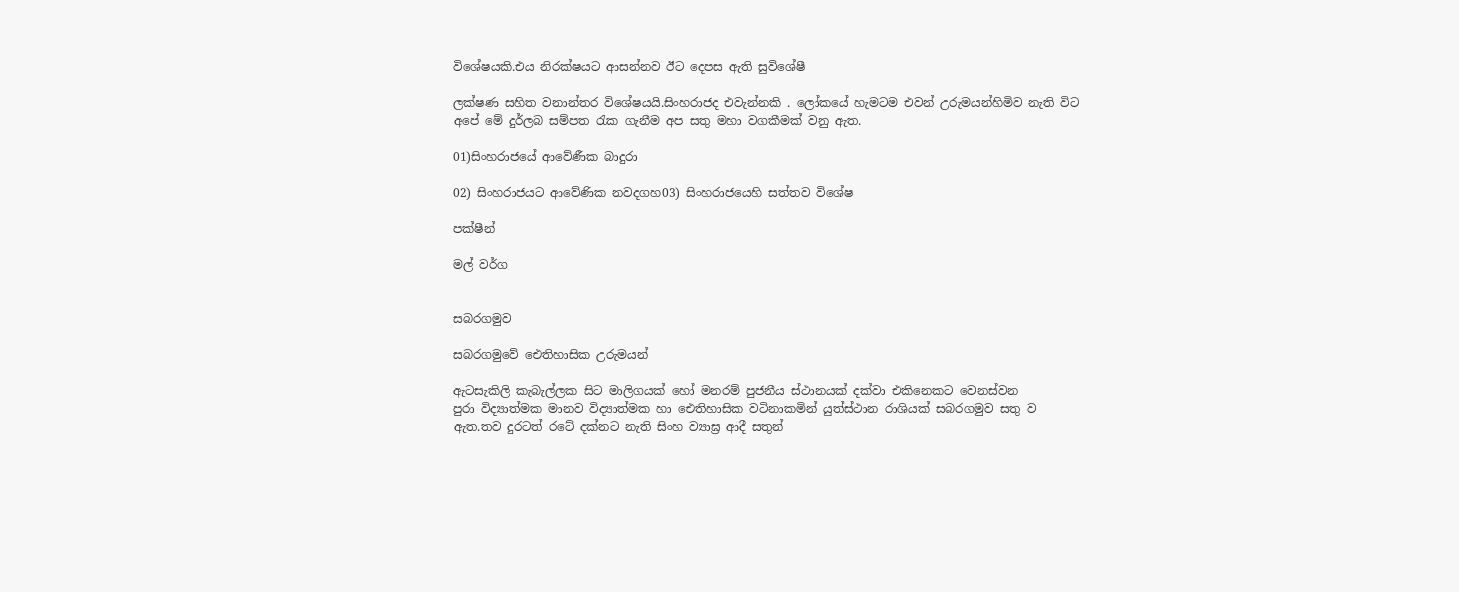වි‍ශේෂයකි.එය නිරක්ෂයට ආසන්නව ඊට දෙපස ඇති සුවිශේෂී

ලක්ෂණ සහිත වනාන්තර විශේෂයයි.සිංහරාජද එවැන්නකි . ලෝකයේ හැමටම එවන් උරුමයන්හිමිව නැති විට අපේ මේ දුර්ලබ සම්පත රැක ගැනීම අප සතු මහා වගකීමක් වනු ඇත.

01)සිංහරාජයේ ආවේණීක බාදුරා

02) සිංහරාජයට ආවේණික නවදගහ03) සිංහරාජයෙහි සත්තව විශේෂ

පක්ෂීන්

මල් වර්ග


සබරගමුව

සබරගමුවේ ඓතිහාසික උරුමයන්

ඇටසැකිලි කැබැල්ලක සිට මාලිගයක් හෝ මනරම් පුජනීය ස්ථානයක් දක්වා එකිනෙකට වෙනස්වන
පුරා විද්‍යාත්මක මානව විද්‍යාත්මක හා ඓතිහාසික වටිනාකමින් යුත්ස්ථාන රාශියක් සබරගමුව සතු ව
ඇත.තව දුරටත් රටේ දක්නට නැති සිංහ ව්‍යාඝ්‍ර ආදී සතුන්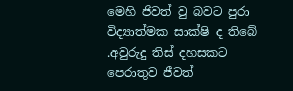මෙහි ජිවත් වු බවට පුරා විද්‍යාත්මක සාක්ෂි ද තිබේ .අවුරුදු තිස් දහසකට පෙරාතුව ජීවත්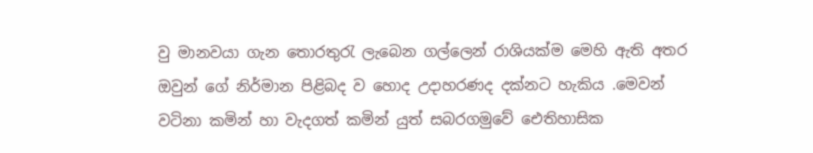වු මානවයා ගැන තොරතුරැ ලැබෙන ගල්ලෙන් රාශියක්ම මෙහි ඇති අතර ඔවුන් ගේ නිර්මාන පිළිබද ව හොද උදාහරණද දක්නට හැකිය .මෙවන් වටිනා කමින් හා වැදගත් කමින් යුත් සබරගමුවේ ඓතිහාසික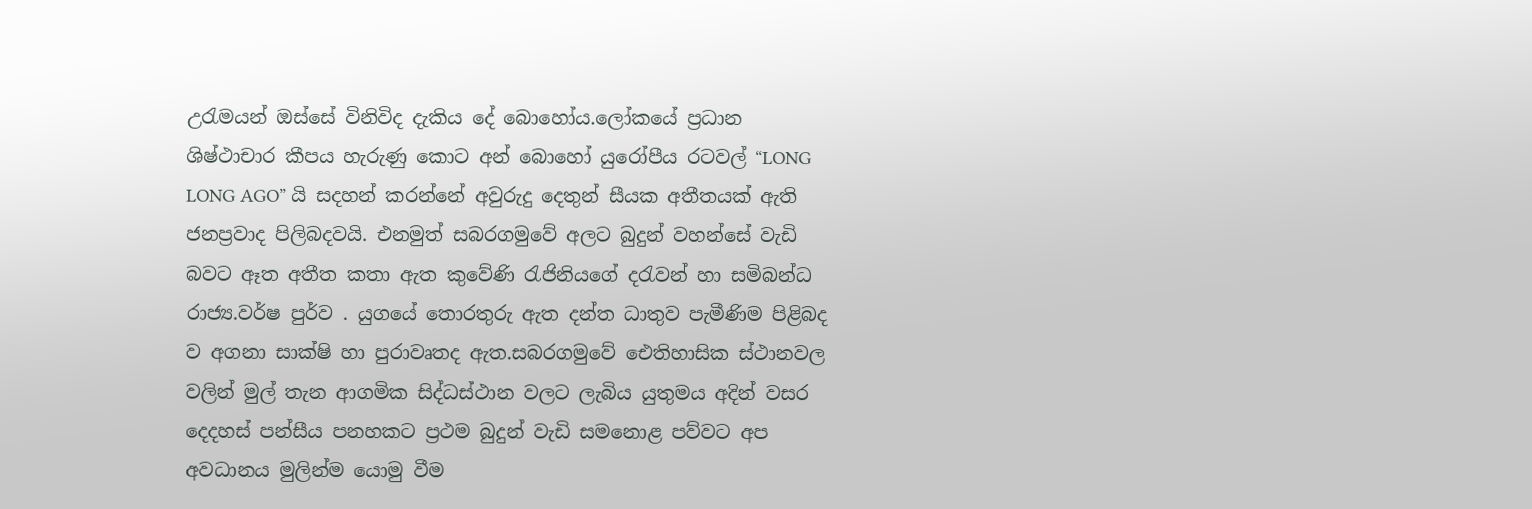උරැමයන් ඔස්සේ විනිවිද දැකිය දේ බොහෝය.ලෝකයේ ප්‍රධාන ශිෂ්ථාචාර කීපය හැරුණු කොට අන් බොහෝ යුරෝපීය රටවල් “LONG LONG AGO” යි සදහන් කරන්නේ අවුරුදු දෙතුන් සීයක අතීතයක් ඇති ජනප්‍රවාද පිලිබදවයි. එනමුත් සබරගමුවේ අලට බුදුන් වහන්සේ වැඩි බවට ඈත අතීත කතා ඇත කුවේණි රැජිනියගේ දරැවන් හා සමිබන්ධ රාජ්‍ය.වර්ෂ පුර්ව . යුගයේ තොරතුරු ඇත දන්ත ධාතුව පැමීණිම පිළිබද ව අගනා සාක්ෂි හා පුරාවෘතද ඇත.සබරගමුවේ ඓතිහාසික ස්ථානවල වලින් මුල් තැන ආගමික සිද්ධස්ථාන වලට ලැබිය යුතුමය අදින් වසර දෙදහස් පන්සීය පනහකට ප්‍රථම බුදුන් වැඩි සමනොළ පව්වට අප අවධානය මුලින්ම යොමු වීම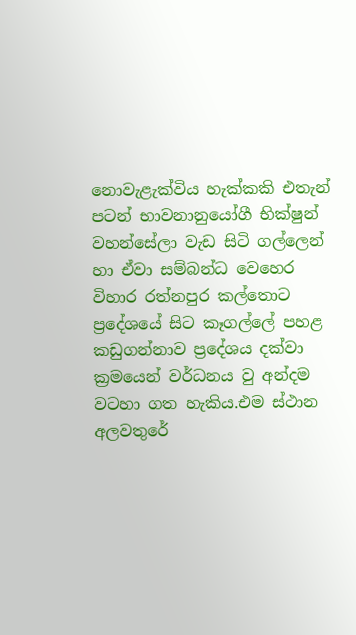නොවැළැක්විය හැක්කකි එතැන් පටන් භාවනානුයෝගී භික්ෂුන් වහන්සේලා වැඩ සිටි ගල්ලෙන් හා ඒවා සම්බන්ධ වෙහෙර විහාර රත්නපුර කල්තොට ප්‍රදේශයේ සිට කෑගල්ලේ පහළ කඩුගන්නාව ප්‍රදේශය දක්වා ක්‍රමයෙන් වර්ධනය වු අන්දම වටහා ගත හැකිය.එම ස්ථාන අලවතුරේ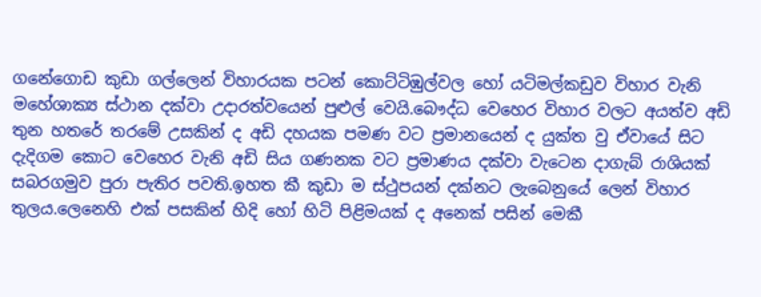ගනේගොඩ කුඩා ගල්ලෙන් විහාරයක පටන් කොට්ටිඹුල්වල හෝ යටිමල්කඩුව විහාර වැනි මහේශාක්‍ය ස්ථාන දක්වා උදාරත්වයෙන් පුළුල් වෙයි.බෞද්ධ වෙහෙර විහාර වලට අයත්ව අඩි තුන හතරේ තරමේ උසකින් ද අඩි දහයක පමණ වට ප්‍රමානයෙන් ද යුක්ත වු ඒවායේ සිට දැදිගම කොට වෙහෙර වැනි අඩි සිය ගණනක වට ප්‍රමාණය දක්වා වැටෙන දාගැබ් රාශියක් සබරගමුව පුරා පැතිර පවති.ඉහත කී කුඩා ම ස්ථුපයන් දක්නට ලැබෙනුයේ ලෙන් විහාර තුලය.ලෙනෙහි එක් පසකින් හිදි හෝ හිටි පිළිමයක් ද අනෙක් පසින් මෙකී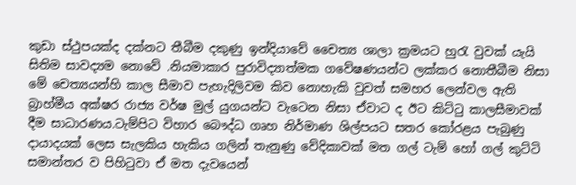කුඩා ස්ථුපයක්ද දක්නට තීබීම දකුණු ඉන්දියාවේ චෛත්‍ය ශාලා ක්‍රමයට හුරැ වුවක් යැයි සිතිම සාවද්‍යම නොවේ .නියමාකාර පුරාවිද්‍යාත්මක ගවේෂණයන්ට ලක්කර නොතීබීම නිසා මේ චෙත්‍යයන්හි කාල සීමාව පැහැදිලිවම කිව නොහැකි වුවත් සමහර ලෙන්වල ඇති බ්‍රාහ්මීය අක්ෂර රාජ්‍ය වර්ෂ මුල් යුගයන්ට වැටෙන නිසා ඒවාට ද ඊට කිට්ටු කාලසීමාවක් දීම සාධාරණය.ටැම්පිට විහාර බෞද්ධ ගෘහ නිර්මාණ ශිල්පයට සතර කෝරළය පැබුණු දායාදයක් ලෙස සැලකිය හැකිය ගලින් තැනුණු වේදිකාවක් මත ගල් ටැම් හෝ ගල් කුට්ටි සමාන්තර ව පිහිටුවා ඒ මත දැවයෙන්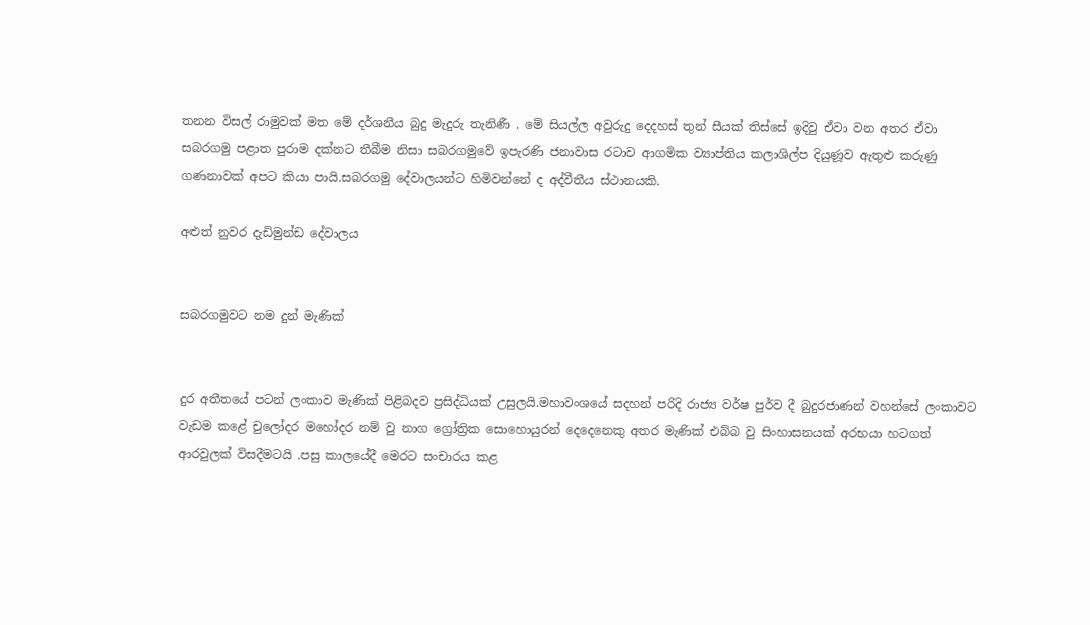තනන විසල් රාමුවක් මත මේ දර්ශනීය බුදු මැදුරු තැනිණී . මේ සියල්ල අවුරුදු දෙදහස් තුන් සීයක් තිස්සේ ඉදිවු ඒවා වන අතර ඒවා සබරගමු පළාත පුරාම දක්නට තීබීම නිසා සබරගමුවේ ඉපැරණි ජනාවාස රටාව ආගමික ව්‍යාප්තිය කලාශිල්ප දියුණූව ඇතුළු කරුණු ගණනාවක් අපට කියා පායි.සබරගමු දේවාලයන්ට හිමිවන්නේ ද අද්වීතීය ස්ථානයකි.

අළුත් නුවර දැඩිමුන්ඩ දේවාලය


සබරගමුවට නම දුන් මැණික්


දුර අතීතයේ පටන් ලංකාව මැණික් පිළිබදව ප්‍රසිද්ධියක් උසුලයි.මහාවංශයේ සදහන් පරිදි රාජ්‍ය වර්ෂ පුර්ව දී බුදුරජාණන් වහන්සේ ලංකාවට වැඩම කළේ චුලෝදර මහෝදර නම් වු නාග ග්‍රෝත්‍රික සොහොයුරන් දෙදෙනෙකු අතර මැණික් එබ්බ වු සිංහාසනයක් අරභයා හටගත් ආරවුලක් විසදීමටයි .පසු කාලයේදී මෙරට සංචාරය කළ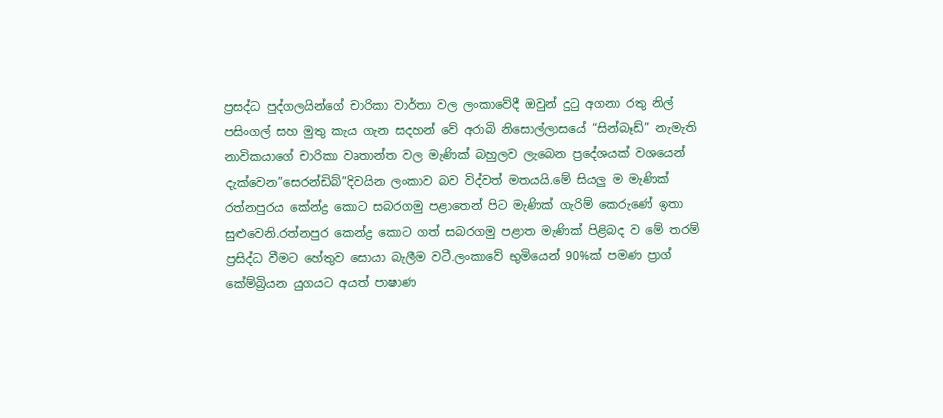ප්‍රසද්ධ පුද්ගලයින්ගේ චාරිකා වාර්තා වල ලංකාවේදී ඔවුන් දුටු අගනා රතු නිල් පසිංගල් සහ මුතු කැය ගැන සදහන් වේ අරාබි නිසොල්ලාසයේ “සින්බෑඩ්” නැමැති නාවිකයාගේ චාරිකා වෘතාන්ත වල මැණික් බහුලව ලැබෙන ප්‍රදේශයක් වශයෙන් දැක්වෙන”සෙරන්ඩිබ්”දිවයින ලංකාව බව විද්වත් මතයයි.මේ සියලු ම මැණික් රත්නපුරය කේන්ද්‍ර කොට සබරගමු පළාතෙන් පිට මැණික් ගැරිම් කෙරුණේ ඉතා සුළුවෙනි.රත්නපුර කෙන්ද්‍ර කොට ගත් සබරගමු පළාත මැණික් පිළිබද ව මේ තරම් ප්‍රසිද්ධ වීමට හේතුව සොයා බැලීම වටී.ලංකාවේ භුමියෙන් 90%ක් පමණ ප්‍රාග් කේම්බ්‍රියන යුගයට අයත් පාෂාණ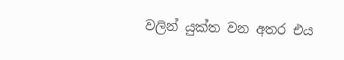වලින් යුක්ත වන අතර එය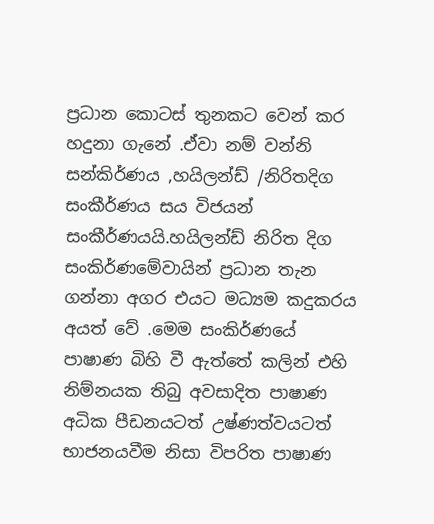ප්‍රධාන කොටස් තුනකට වෙන් කර හදුනා ගැනේ .ඒවා නම් වන්නි සන්කිර්ණය ,හයිලන්ඩ් /නිරිතදිග සංකීර්ණය සය විජයන් සංකීර්ණයයි.හයිලන්ඩ් නිරිත දිග සංකිර්ණමේවායින් ප්‍රධාන තැන ගන්නා අගර එයට මධ්‍යම කදුකරය අයත් වේ .මෙම සංකිර්ණයේ පාෂාණ බිහි වී ඇත්තේ කලින් එහි නිම්නයක තිබු අවසාදිත පාෂාණ අධික පීඩනයටත් උෂ්ණත්වයටත් භාජනයවීම නිසා විපරිත පාෂාණ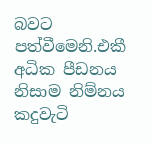බවට පත්වීමෙනි.එකී අධික පීඩනය නිසාම නිම්නය කදුවැටි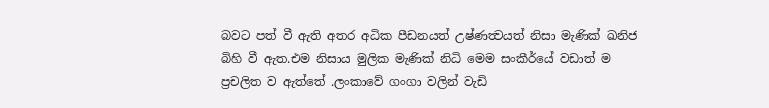බවට පත් වී ඇති අතර අධික පීඩනයත් උෂ්ණත්‍වයත් නිසා මැණික් ඛනිජ බිහි වී ඇත.එම නිසාය මුලික මැණික් නිධි මෙම සංකීර්යේ වඩාත් ම ප්‍රචලිත ව ඇත්තේ .ලංකාවේ ගංගා වලින් වැඩි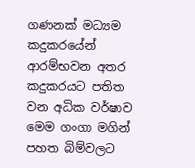ගණනක් මධ්‍යම කදුකරයේන් ආරම්භවන අතර කදුකරයට පතිත වන අධික වර්ෂාව මෙම ගංගා මගින් පහත බිම්වලට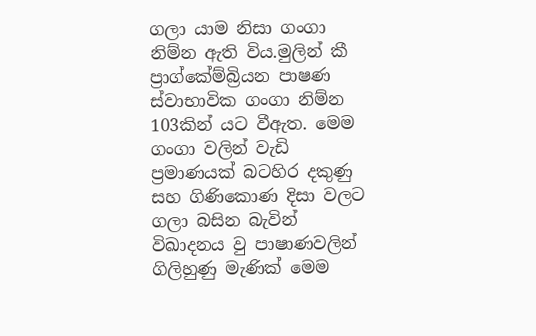ගලා යාම නිසා ගංගා නිම්න ඇති විය.මුලින් කී ප්‍රාග්කේම්බ්‍රියන පාෂණ ස්වාභාවික ගංගා නිම්න 103කින් යට වීඇත. මෙම ගංගා වලින් වැඩි ප්‍රමාණයක් බටහිර දකුණු සහ ගිණිකොණ දිසා වලට ගලා බසින බැවින් විඛාදනය වු පාෂාණවලින් ගිලිහුණු මැණික් මෙම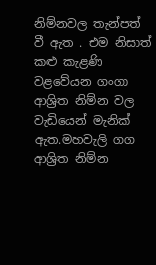නිම්නවල තැන්පත් වී ඇත . එම නිසාත් කළු කැළණි වළවේයන ගංගා ආශ්‍රිත නිම්න වල වැඩියෙන් මැනික් ඇත.මහවැලි ගග ආශ්‍රිත නිම්න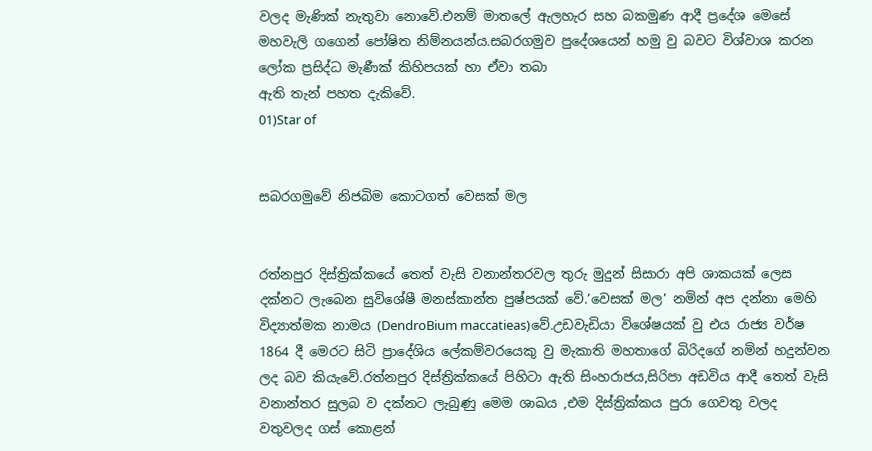වලද මැණික් නැතුවා නොවේ.එනම් මාතලේ ඇලහැර සහ බකමුණ ආදී ප්‍රදේශ මෙසේ මහවැලි ගගෙන් පෝෂිත නිම්නයන්ය.සබරගමුව පුදේශයෙන් හමු වු බවට විශ්වාශ කරන ලෝක ප්‍රසිද්ධ මැණීක් කිහිපයක් හා ඒවා තබා
ඇති තැන් පහත දැකිවේ.
01)Star of


සබරගමුවේ නිජබිම කොටගත් වෙසක් මල


රත්නපුර දිස්ත්‍රික්කයේ තෙත් වැසි වනාන්තරවල තුරු මුදුන් සිසාරා අපි ශාකයක් ලෙස දක්නට ලැබෙන සුවිශේෂී මනස්කාන්ත පුෂ්පයක් වේ.’වෙසක් මල’ නමින් අප දන්නා මෙහි විද්‍යාත්මක නාමය (DendroBium maccatieas)වේ.උඩවැඩියා විශේෂයක් වු එය රාජ්‍ය වර්ෂ 1864 දී ‍මෙරට සිටි ප්‍රාදේශිය‍ ලේකම්වරයෙකු වු මැකාති මහතාගේ බිරිදගේ නමින් හදුන්වන ලද බව කියැවේ.රත්නපුර දිස්ත්‍රික්කයේ පිහිටා ඇති සිංහරාජය,සිරිපා අඩවිය ආදී තෙත් වැසි වනාන්තර සුලබ ව දක්නට ලැබුණු මෙම ශාඛය ,එම දිස්ත්‍රික්කය පුරා ගෙවතු වලද වතුවලද ගස් කොළන්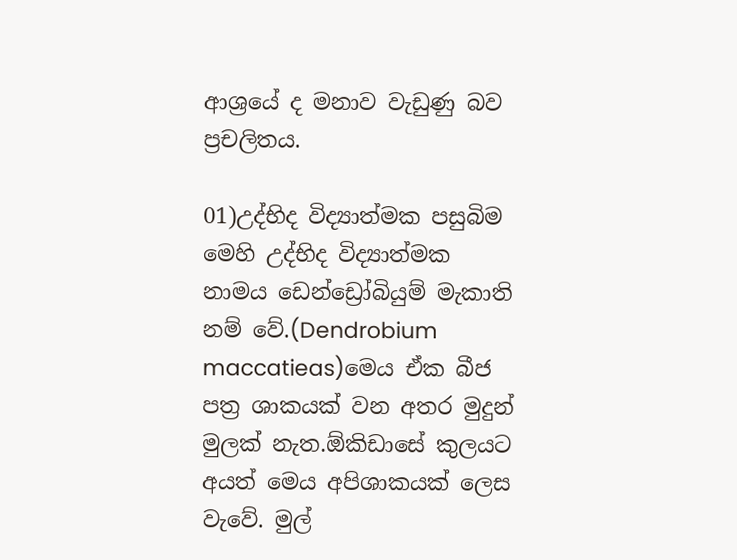ආශ්‍රයේ ද මනාව වැඩුණු බව ප්‍රචලිතය.

01)උද්භිද විද්‍යාත්මක පසුබිම‍
මෙහි උද්භිද විද්‍යාත්මක නාමය ඩෙන්ඩ්‍රෝබියුම් මැකාති නම් වේ.(Dendrobium maccatieas)මෙය ඒක බීජ පත්‍ර ශාකයක් වන අතර මුදුන් මුලක් නැත.ඕකිඩාසේ කුලයට අයත් මෙය අපිශාකයක් ලෙස වැවේ. මුල්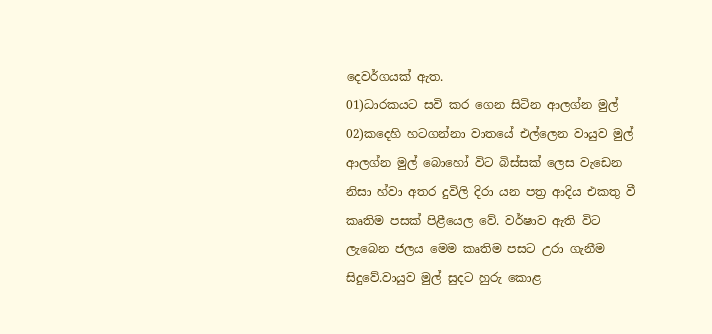දෙවර්ගයක් ඇත.
01)ධාරකයට සවි කර ගෙන සිටින ආලග්න මුල්
02)කදෙහි හටගන්නා වාතයේ එල්ලෙන වායුව මුල්
ආලග්න මුල් බොහෝ විට බිස්සක් ලෙස වැඩෙන නිසා හ්වා අතර දුවිලි දිරා යන පත්‍ර ආදිය එකතු වී කෘතිම පසක් පිළීයෙල වේ. වර්ෂාව ඇති විට ලැබෙන ජලය මෙම කෘතිම පසට උරා ගැනීම සිදුවේ.වායුව මුල් සුදට හුරු කොළ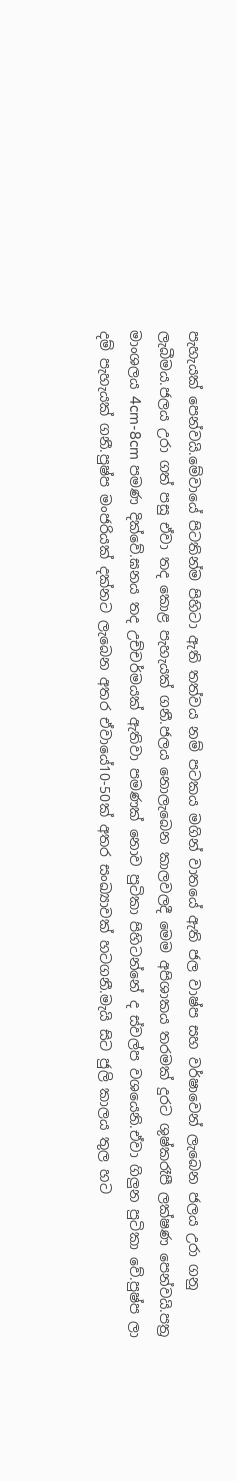පැහැයක් පෙන්වයි.මේවායේ පිටතින්ම පිහිටා ඇති තත්වය නම් පටකය මගින් වාතයේ ඇති ජල වාෂ්ප සහ වර්ෂාවෙන් ලැබෙන ජලය උරා ගනු ලැබීමය.ජලය උරා ගත් පසු ඒවා තද කොළ පැහැයක් ගනී.ජලය නොලැබෙන කාලවලදී මෙම අපිශාකය තරමක් දුරට ශුෂ්කරෑපී ලක්ෂණ පෙන්වයි.පත්‍ර මාංශලය 4cm-8cm පමණ දික්වේ.ඝනය තද උච්චර්මයක් ඇතිවා පමණක් නොව පුටිකා පිහිටන්නේ ද ස්වල්ප වශයෙනි‍.ඒවා ගිලුන පුටිකා වේ.පුෂ්ප ලා දම් පැහැයක් ගනී.පුෂ්ප මංජරියක් දක්නට ලැබෙන අතර ඒවායේ10-50ක් අතර සංඛ්‍යාවක් හටගනී.මැයි සිට ජුලි කාලය තුල හට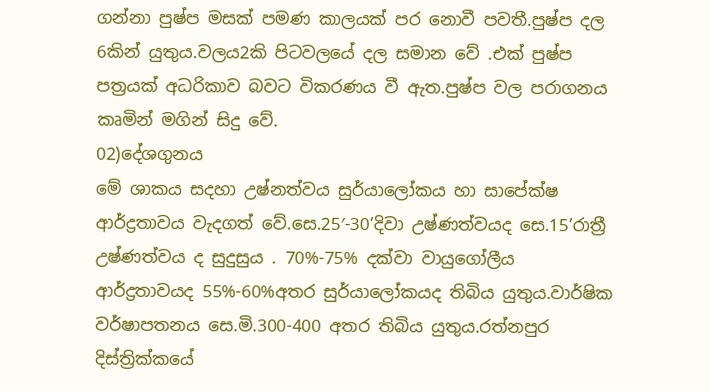ගන්නා පුෂ්ප මසක් පමණ කාලයක් පර නොවී පවතී.පුෂ්ප දල 6කින් යුතුය.වලය2කි පිටවලයේ දල සමාන වේ .එක් පුෂ්ප පත්‍රයක් අධරිකාව බවට විකරණය වී ඇත.පුෂ්ප වල පරාගනය කෘමින් මගින් සිදු වේ.
02)දේශගුනය
මේ ශාකය සදහා උෂ්නත්වය සුර්යාලෝකය හා සාපේක්ෂ ආර්ද්‍රතාවය වැදගත් වේ.සෙ.25′-30’දිවා උෂ්ණත්වයද සෙ.15’රාත්‍රී උෂ්ණත්වය ද සුදුසුය . 70%-75% දක්වා වායුගෝලීය ආර්ද්‍රතාවයද 55%-60%අතර සුර්යාලෝකයද තිබිය යුතුය.වාර්ෂික වර්ෂාපතනය සෙ.මි.300-400 අතර තිබිය යුතුය.රත්නපුර දිස්ත්‍රික්කයේ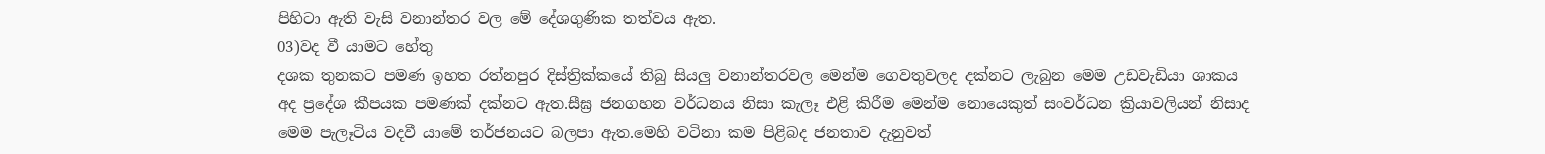පිහිටා ඇති වැසි වනාන්තර වල මේ දේශගුණික තත්වය ඇත.
03)වද වී යාමට හේතු
දශක තුනකට පමණ ඉහත රත්නපුර දිස්ත්‍රික්කයේ තිබු සියලු වනාන්තරවල මෙන්ම ගෙවතුවලද දක්නට ලැබුන මෙම උඩවැඩියා ශාකය අද ප්‍රදේශ කීපයක පමණක් දක්නට ඇත.සීඝ්‍ර ජනගහන වර්ධනය නිසා කැලෑ එළි කිරීම මෙන්ම නොයෙකුත් සංවර්ධන ක්‍රියාවලියන් නිසාද මෙම පැලෑටිය වදවී යාමේ තර්ජනයට බලපා ඇත.මෙහි වටිනා කම පිළිබද ජනතාව දැනුවත්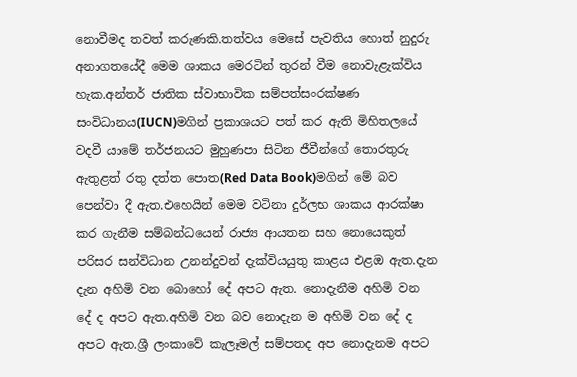නොවීමද තවත් කරුණකි.තත්වය මෙසේ පැවතිය හොත් නුදුරු අනාගතයේදී මෙම ශාකය මෙරටින් තුරන් වීම නොවැළැක්විය හැක.අන්තර් ජාතික ස්වාභාවික සම්පත්සංරක්ෂණ සංවිධානය(IUCN)මගින් ප්‍රකාශයට පත් කර ඇති මිහිතලයේ වදවී යාමේ තර්ජනයට මුහුණපා සිටින ජීවීන්ගේ තොරතුරු ඇතුළත් රතු දත්ත පොත(Red Data Book)මගින් මේ බව පෙන්වා දී ඇත.එහෙයින් මෙම වටිනා දුර්ලභ ශාකය ආරක්ෂා කර ගැනීම සම්බන්ධයෙන් රාජ්‍ය ආයතන සහ නොයෙකුත් පරිසර සන්විධාන උනන්දුවන් දැක්වියයුතු කාළය එළඔ ඇත.දැන දැන අහිමි වන බොහෝ දේ අපට ඇත. නොදැනීම අහිමි වන දේ ද අපට ඇත.අහිමි වන බව නොදැන ම අහිමි වන දේ ද අපට ඇත.ශ්‍රී ලංකාවේ කැලෑමල් සම්පතද අප නොදැනම අපට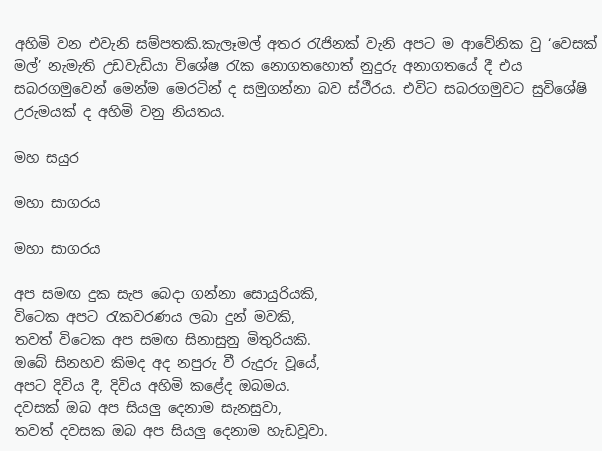අහිමි වන එවැනි සම්පතකි.කැලෑමල් අතර රැජිනක් වැනි අපට ම ආවේනික වු ‘වෙසක් මල්’ නැමැති උඩවැඩියා විශේෂ රැක නොගතහොත් නුදුරු අනාගතයේ දී එය සබරගමුවෙන් මෙන්ම මෙරටින් ද සමුගන්නා බව ස්ථීරය. එවිට සබරගමුවට සුවිශේෂි උරුමයක් ද අහිමි වනු නියතය.

මහ සයුර

මහා සාගරය

මහා සාගරය

අප සමඟ දුක සැප බෙදා ගන්නා සොයුරියකි,
විටෙක අපට රැකවරණය ලබා දුන් මවකි,
තවත් විටෙක අප සමඟ සිනාසුනු මිතුරියකි.
ඔබේ සිනහව කිමද අද නපුරු වී රුදුරු වූයේ,
අපට දිවිය දී, දිවිය අහිමි කළේද ඔබමය.
දවසක් ඔබ අප සියලු දෙනාම සැනසුවා,
තවත් දවසක ඔබ අප සියලු දෙනාම හැඩවූවා.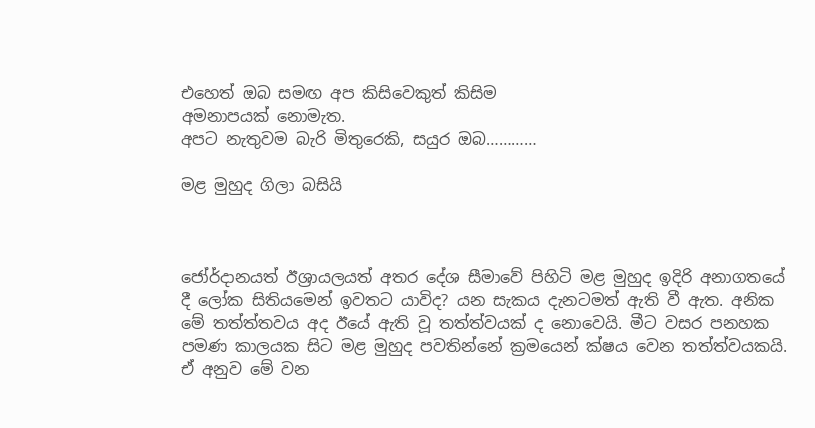එහෙත් ඔබ සමඟ අප කිසිවෙකුත් කිසිම
අමනාපයක් නොමැත.
අපට නැතුවම බැරි මිතුරෙකි, සයුර ඔබ…………

මළ මුහුද ගිලා බසියි



ජෝර්දාන‍යත් ඊශ්‍රායලයත් අතර දේශ සීමාවේ පිහිටි මළ මුහුද ඉදිරි අනාගතයේ දී ලෝක සිතියමෙන් ඉවතට යාවිද? යන සැකය දැනටමත් ඇති වී ඇත. අනික මේ තත්ත්තවය අද ඊයේ ඇති වූ තත්ත්වයක් ද නොවෙයි. මීට වසර පනහක පමණ කාලයක සිට මළ මුහුද පවතින්නේ ක්‍රමයෙන් ක්ෂය වෙන තත්ත්වයකයි. ඒ අනුව මේ වන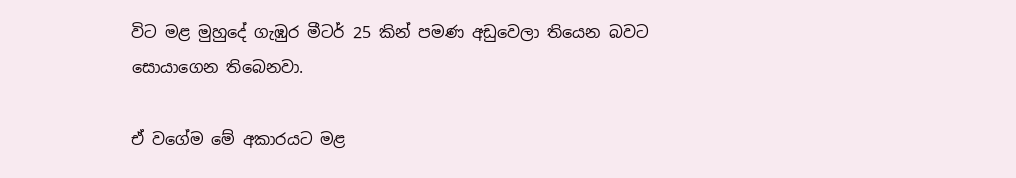විට මළ මුහුදේ ගැඹුර මීටර් 25 කින් පමණ අඩුවෙලා තියෙන බවට සොයාගෙන තිබෙනවා.

ඒ වගේම මේ අකාරයට මළ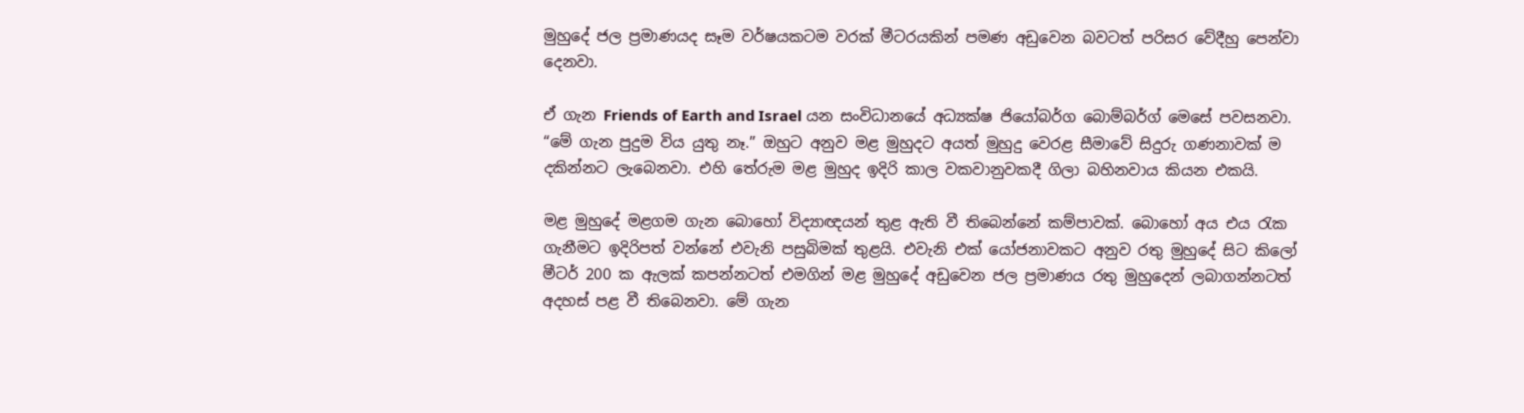මුහුදේ ජල ප්‍රමාණයද සෑම වර්ෂයකටම වරක් මීටරයකින් පමණ අඩුවෙන බවටත් පරිසර වේදීහු පෙන්වා දෙනවා.

ඒ ගැන Friends of Earth and Israel යන සංවිධානයේ අධ්‍යක්ෂ ජියෝබර්ග බොම්බර්ග් මෙසේ පවසනවා. “මේ ගැන පුදුම විය යුතු නෑ.” ඔහුට අනුව මළ මුහුදට අයත් මුහුදු වෙරළ සීමාවේ සිදුරු ගණනාවක් ම දකින්නට ලැබෙනවා. එහි තේරුම මළ මුහුද ඉදිරි කාල වකවානුවකදී ගිලා බහිනවාය කියන එකයි.

මළ මුහුදේ මළගම ගැන බොහෝ විද්‍යාඥයන් තුළ ඇති වී තිබෙන්නේ කම්පාවක්. බොහෝ අය එය රැක ගැනීමට ඉදිරිපත් වන්නේ එවැනි පසුබිමක් තුළයි. එවැනි එක් යෝජනාවකට අනුව රතු මුහුදේ සිට කිලෝ මීටර් 200 ක ඇලක් කපන්නටත් එමගින් මළ මුහුදේ අඩුවෙන ජල ප්‍රමාණය රතු මුහුදෙන් ලබාගන්නටත් අදහස් පළ වී තිබෙනවා. මේ ගැන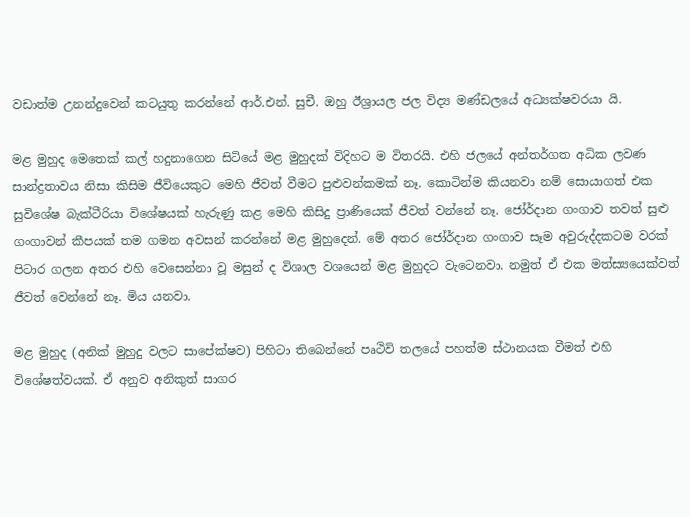වඩාත්ම උනන්දුවෙන් කටයුතු කරන්නේ ආර්.එන්. සුචී. ඔහු ඊශ්‍රායල ජල විද්‍ය මණ්ඩලයේ අධ්‍යක්ෂවරයා යි.

මළ මුහුද මෙතෙක් කල් හදුනාගෙන සිටියේ මළ මුහුදක් විදිහට ම විතරයි. එහි ජලයේ අන්තර්ගත අධික ලවණ සාන්ද්‍රතාවය නිසා කිසිම ජීවියෙකුට මෙහි ජීවත් වීමට පුළුවන්කමක් නෑ. කොටින්ම කියනවා නම් සොයාගත් එක සුවිශේෂ බැක්ටීරියා විශේෂයක් හැරුණු කළ මෙහි කිසිදු ප්‍රාණියෙක් ජීවත් වන්නේ නෑ. ජෝර්දාන ගංගාව තවත් සුළු ගංගාවන් කීපයක් තම ගමන අවසන් කරන්නේ මළ මුහුදෙන්. මේ අතර ජෝර්දාන ගංගාව සෑම අවුරුද්දකටම වරක් පිටාර ගලන අතර එහි වෙසෙන්නා වූ මසුන් ද විශාල වශයෙන් මළ මුහුදට වැටෙනවා. නමුත් ඒ එක මත්ස්‍යයෙක්වත් ජීවත් වෙන්නේ නෑ. මිය යනවා.

මළ මුහුද (අනික් මුහුදු වලට සාපේක්ෂව) පිහිටා තිබෙන්නේ පෘථිවි තලයේ පහත්ම ස්ථානයක වීමත් එහි විශේෂත්වයක්. ඒ අනුව අනිකුත් සාගර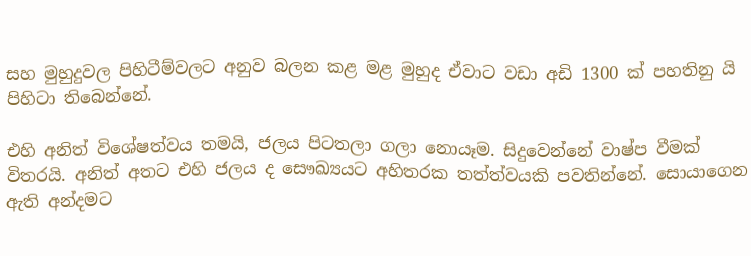සහ මුහුදුවල පිහිටීම්වලට අනුව බලන කළ මළ මුහුද ඒවාට වඩා අඩි 1300 ක් පහතිනු යි පිහිටා තිබෙන්නේ.

එහි අනිත් විශේෂත්වය තමයි, ජලය පිටතලා ගලා නොයෑම. සිදුවෙන්නේ වාෂ්ප වීමක් විතරයි. අනිත් අතට එහි ජලය ද සෞඛ්‍යයට අහිතරක තත්ත්වයකි පවතින්නේ. සොයාගෙන ඇති අන්දමට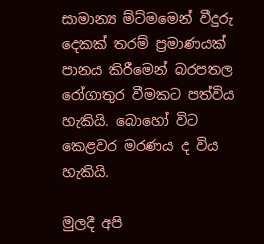සාමාන්‍ය ම්ට්මමෙන් වීදුරු දෙකක් තරම් ප්‍රමාණයක් පානය කිරීමෙන් බරපතල රෝගාතුර වීමකට පත්විය හැකියි. බොහෝ විට කෙළවර මරණය ද විය හැකියි.

මුලදී අපි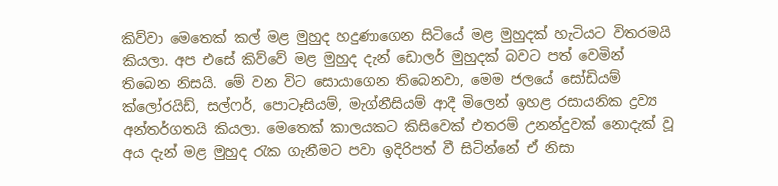කිව්වා මෙතෙක් කල් මළ මුහුද හදුණාගෙන සිටියේ මළ මුහුදක් හැටියට විතරමයි කියලා. අප එසේ කිව්වේ මළ මුහුද දැන් ඩොලර් මුහුදක් බවට පත් වෙමින් තිබෙන නිසයි. මේ වන විට සොයාගෙන තිබෙනවා, මෙම ජලයේ ‍සෝඩියම් ක්ලෝරයිඩ්, සල්ෆර්, පොටෑසියම්, මැග්නීසියම් ආදී මිලෙන් ඉහළ රසායනික ද්‍රව්‍ය අන්තර්ගතයි කියලා. මෙතෙක් කාලයකට කිසිවෙක් එතරම් උනන්දුවක් නොදැක් වූ අය දැන් මළ මුහුද රැක ගැනීමට පවා ඉදිරිපත් වී සිටින්නේ ඒ නිසා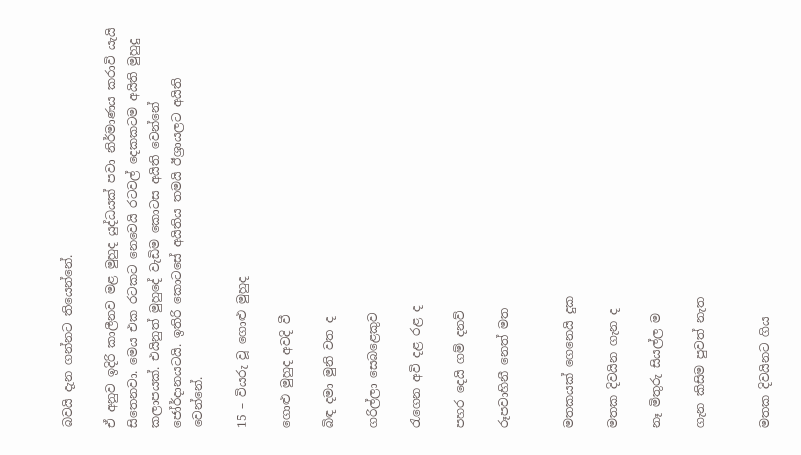බවයි දැන ගන්නට තියෙන්නේ.

ඒ අනුව ඉදිරි කාලීනව මළ මුහුද යුද්ධයක් පවා නිර්මාණය කරාවි යැයි සිතෙනවා. මෙය එක රටකට නෙවෙයි රටවල් දෙකකටම අයිති මුහුදු කලාපයක්. එයිනුත් මුහුදේ වැඩිම කොටස අයිති වෙන්නේ ජෝර්දානයටයි. ඉතිරි කොටසේ අයිතිය තමයි ඊශ්‍රායලට අයිති වෙන්නේ.

15 – වියරු වූ ගොළු මුහුද

ගොළු මුහුද අවදි වී

බිඳ දමා මුනි වත ද

ගරිල්ලා සෙබළෙකුව

රැගෙන අවි දළ රළ ද

පහර දෙයි ගම් දනව්

රූපවාහිනී නෙත් මත


මතකයක් ගෙනෙයි දුක

මතක දිවයින ගැන ද

නෑ මිතුරු සියල්ල ම

ගැන කිසිම පුවත් නැත


මතක දිවයිනට ගිය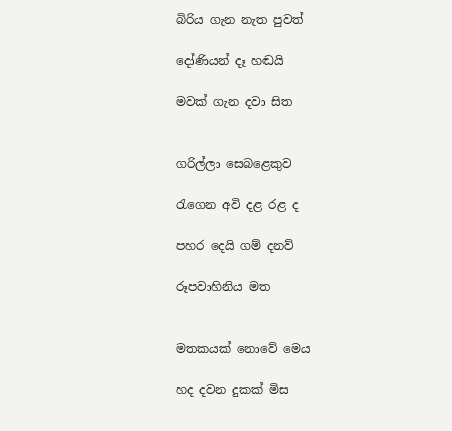බිරිය ගැන නැත පුවත්

දෝණියන් දෑ හඬයි

මවක් ගැන දවා සිත


ගරිල්ලා සෙබළෙකුව

රැගෙන අවි දළ රළ ද

පහර දෙයි ගම් දනව්

රූපවාහිනිය මත


මතකයක් නොවේ මෙය

හද දවන දුකක් මිස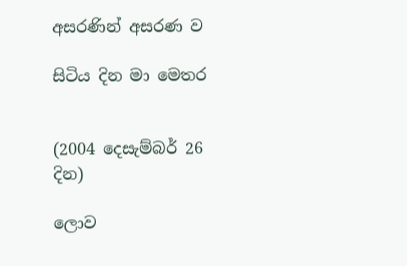අසරණින් අසරණ ව

සිටිය දින මා මෙතර


(2004 දෙසැම්බර් 26 දින)

ලොව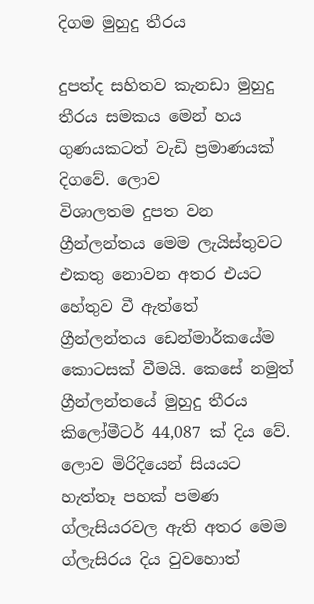දිගම මුහුදු තීරය

දුපත්ද සහිතව කැනඩා මුහුදු තීර‍ය සමකය මෙන් හය ගුණයකටත් වැඩි ප්‍රමාණයක් දිගවේ. ලොව
විශාලතම දුපත වන ග්‍රීන්ලන්තය මෙම ලැයිස්තුවට එකතු නොවන අතර එයට හේතුව වී ඇත්තේ
ග්‍රීන්ලන්තය ඩෙන්මාර්කයේම කොටසක් වීමයි. කෙසේ නමුත් ග්‍රීන්ලන්තයේ මුහුදු තීරය
කිලෝමීටර් 44,087 ක් දිය වේ.
ලොව මිරිදියෙන් සියයට හැත්තෑ පහක් පමණ ග්ලැසියරවල ඇති අතර මෙම ග්ලැසිරය දිය වුවහොත්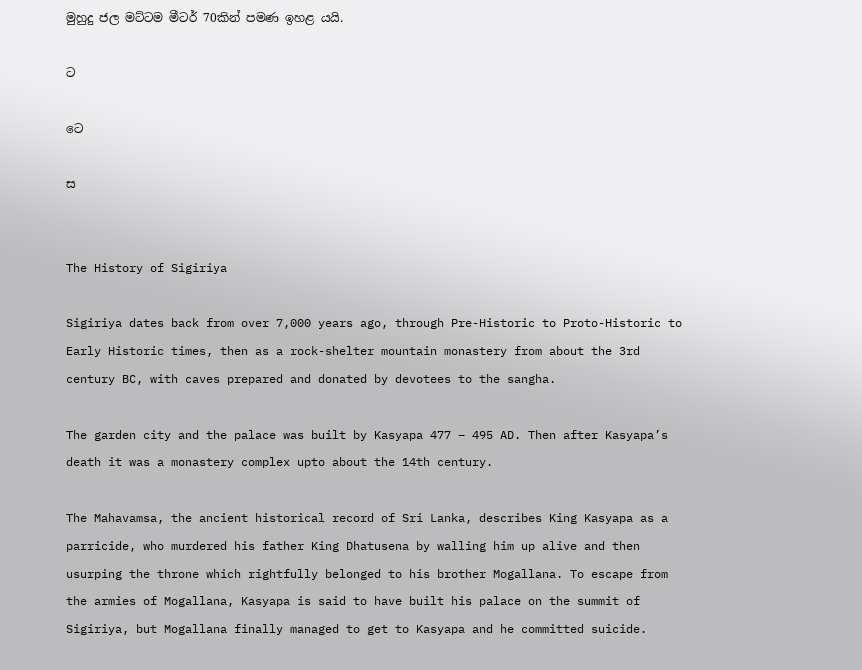මුහුදු ජල මට්ටම මීටර් 70කින් පමණ ඉහළ යයි.

ට

ට‍ෙ

ස


The History of Sigiriya

Sigiriya dates back from over 7,000 years ago, through Pre-Historic to Proto-Historic to Early Historic times, then as a rock-shelter mountain monastery from about the 3rd century BC, with caves prepared and donated by devotees to the sangha.

The garden city and the palace was built by Kasyapa 477 – 495 AD. Then after Kasyapa’s death it was a monastery complex upto about the 14th century.

The Mahavamsa, the ancient historical record of Sri Lanka, describes King Kasyapa as a parricide, who murdered his father King Dhatusena by walling him up alive and then usurping the throne which rightfully belonged to his brother Mogallana. To escape from the armies of Mogallana, Kasyapa is said to have built his palace on the summit of Sigiriya, but Mogallana finally managed to get to Kasyapa and he committed suicide.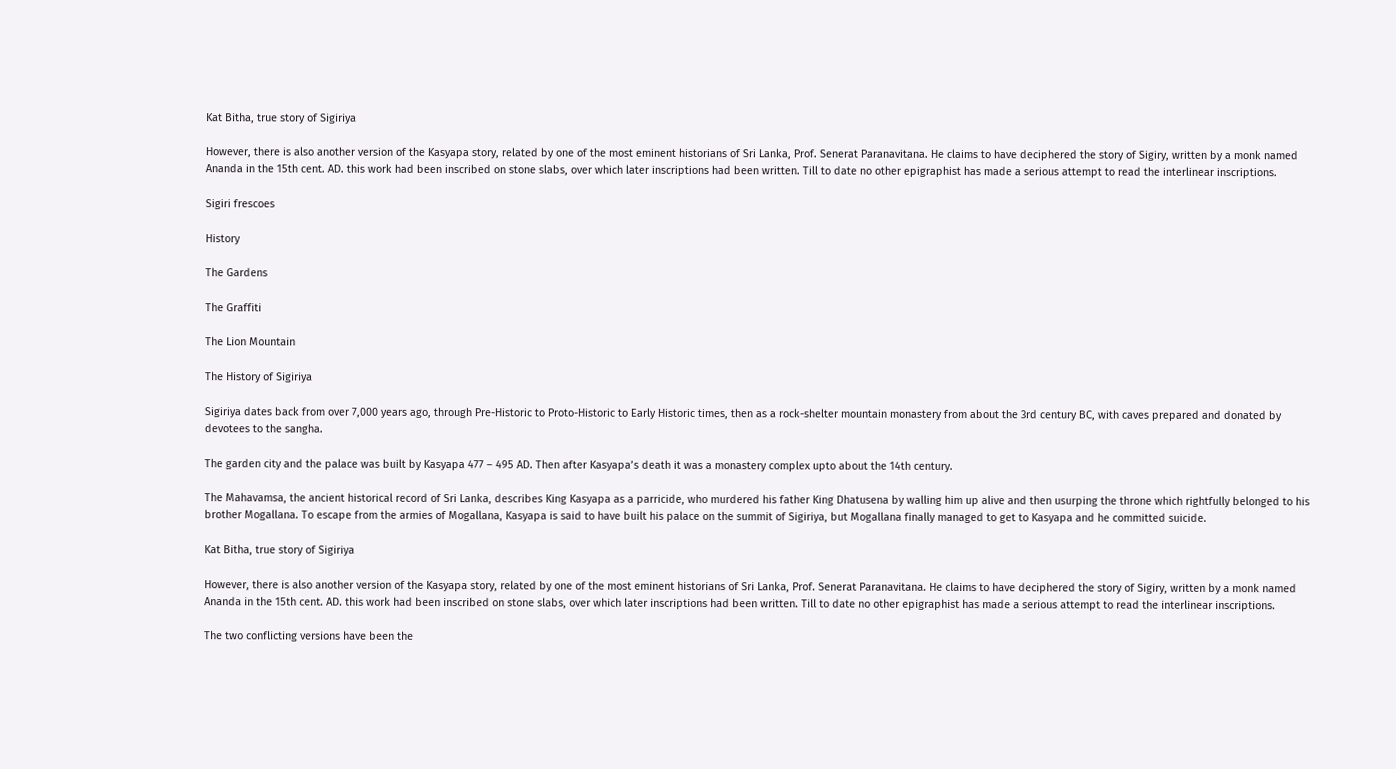Kat Bitha, true story of Sigiriya

However, there is also another version of the Kasyapa story, related by one of the most eminent historians of Sri Lanka, Prof. Senerat Paranavitana. He claims to have deciphered the story of Sigiry, written by a monk named Ananda in the 15th cent. AD. this work had been inscribed on stone slabs, over which later inscriptions had been written. Till to date no other epigraphist has made a serious attempt to read the interlinear inscriptions.

Sigiri frescoes

History

The Gardens

The Graffiti

The Lion Mountain

The History of Sigiriya

Sigiriya dates back from over 7,000 years ago, through Pre-Historic to Proto-Historic to Early Historic times, then as a rock-shelter mountain monastery from about the 3rd century BC, with caves prepared and donated by devotees to the sangha.

The garden city and the palace was built by Kasyapa 477 – 495 AD. Then after Kasyapa’s death it was a monastery complex upto about the 14th century.

The Mahavamsa, the ancient historical record of Sri Lanka, describes King Kasyapa as a parricide, who murdered his father King Dhatusena by walling him up alive and then usurping the throne which rightfully belonged to his brother Mogallana. To escape from the armies of Mogallana, Kasyapa is said to have built his palace on the summit of Sigiriya, but Mogallana finally managed to get to Kasyapa and he committed suicide.

Kat Bitha, true story of Sigiriya

However, there is also another version of the Kasyapa story, related by one of the most eminent historians of Sri Lanka, Prof. Senerat Paranavitana. He claims to have deciphered the story of Sigiry, written by a monk named Ananda in the 15th cent. AD. this work had been inscribed on stone slabs, over which later inscriptions had been written. Till to date no other epigraphist has made a serious attempt to read the interlinear inscriptions.

The two conflicting versions have been the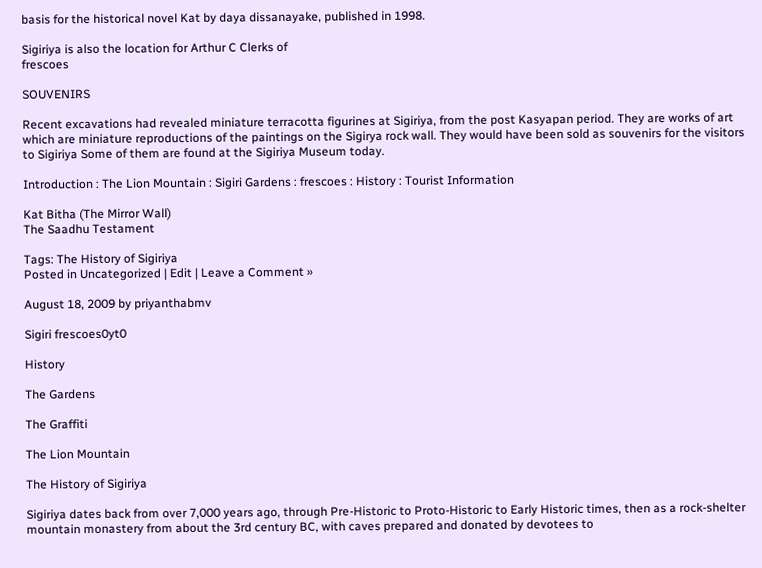basis for the historical novel Kat by daya dissanayake, published in 1998.

Sigiriya is also the location for Arthur C Clerks of
frescoes

SOUVENIRS

Recent excavations had revealed miniature terracotta figurines at Sigiriya, from the post Kasyapan period. They are works of art which are miniature reproductions of the paintings on the Sigirya rock wall. They would have been sold as souvenirs for the visitors to Sigiriya Some of them are found at the Sigiriya Museum today.

Introduction : The Lion Mountain : Sigiri Gardens : frescoes : History : Tourist Information

Kat Bitha (The Mirror Wall)
The Saadhu Testament

Tags: The History of Sigiriya
Posted in Uncategorized | Edit | Leave a Comment »

August 18, 2009 by priyanthabmv

Sigiri frescoes0yt0

History

The Gardens

The Graffiti

The Lion Mountain

The History of Sigiriya

Sigiriya dates back from over 7,000 years ago, through Pre-Historic to Proto-Historic to Early Historic times, then as a rock-shelter mountain monastery from about the 3rd century BC, with caves prepared and donated by devotees to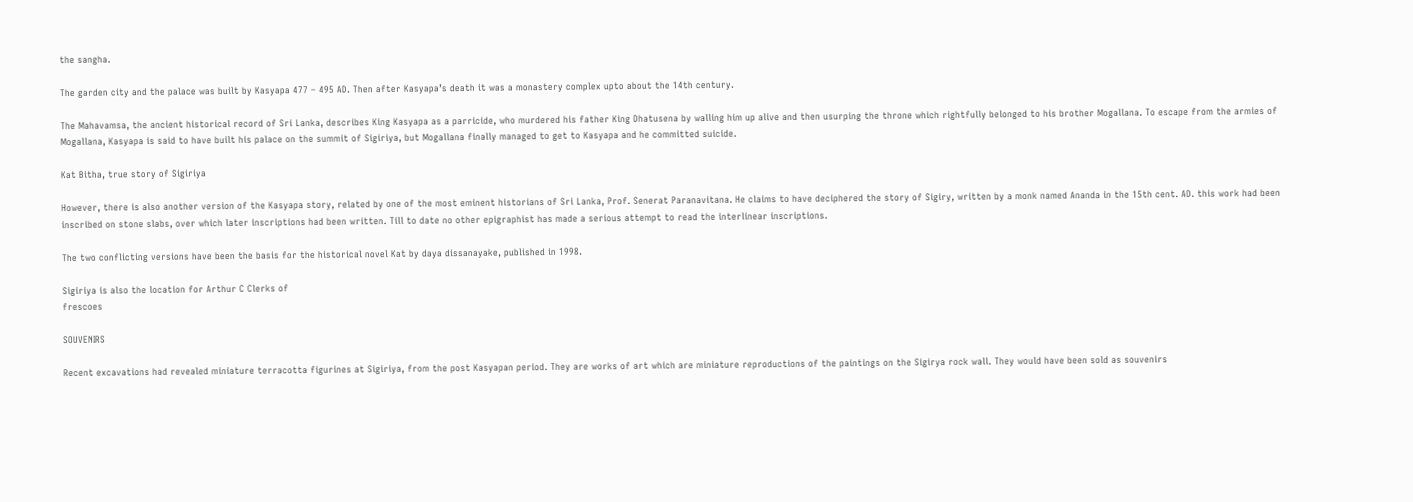the sangha.

The garden city and the palace was built by Kasyapa 477 – 495 AD. Then after Kasyapa’s death it was a monastery complex upto about the 14th century.

The Mahavamsa, the ancient historical record of Sri Lanka, describes King Kasyapa as a parricide, who murdered his father King Dhatusena by walling him up alive and then usurping the throne which rightfully belonged to his brother Mogallana. To escape from the armies of Mogallana, Kasyapa is said to have built his palace on the summit of Sigiriya, but Mogallana finally managed to get to Kasyapa and he committed suicide.

Kat Bitha, true story of Sigiriya

However, there is also another version of the Kasyapa story, related by one of the most eminent historians of Sri Lanka, Prof. Senerat Paranavitana. He claims to have deciphered the story of Sigiry, written by a monk named Ananda in the 15th cent. AD. this work had been inscribed on stone slabs, over which later inscriptions had been written. Till to date no other epigraphist has made a serious attempt to read the interlinear inscriptions.

The two conflicting versions have been the basis for the historical novel Kat by daya dissanayake, published in 1998.

Sigiriya is also the location for Arthur C Clerks of
frescoes

SOUVENIRS

Recent excavations had revealed miniature terracotta figurines at Sigiriya, from the post Kasyapan period. They are works of art which are miniature reproductions of the paintings on the Sigirya rock wall. They would have been sold as souvenirs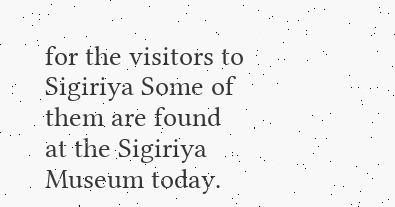for the visitors to Sigiriya Some of them are found at the Sigiriya Museum today.